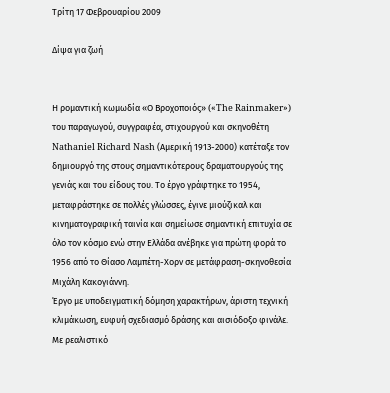Τρίτη 17 Φεβρουαρίου 2009

Δίψα για ζωή


Η ρομαντική κωμωδία «Ο Βροχοποιός» («The Rainmaker») του παραγωγού, συγγραφέα, στιχουργού και σκηνοθέτη Nathaniel Richard Nash (Αμερική 1913-2000) κατέταξε τον δημιουργό της στους σημαντικότερους δραματουργούς της γενιάς και του είδους του. Το έργο γράφτηκε το 1954, μεταφράστηκε σε πολλές γλώσσες, έγινε μιούζικαλ και κινηματογραφική ταινία και σημείωσε σημαντική επιτυχία σε όλο τον κόσμο ενώ στην Ελλάδα ανέβηκε για πρώτη φορά το 1956 από το Θίασο Λαμπέτη-Χορν σε μετάφραση-σκηνοθεσία Μιχάλη Κακογιάννη.
Έργο με υποδειγματική δόμηση χαρακτήρων, άριστη τεχνική κλιμάκωση, ευφυή σχεδιασμό δράσης και αισιόδοξο φινάλε. Με ρεαλιστικό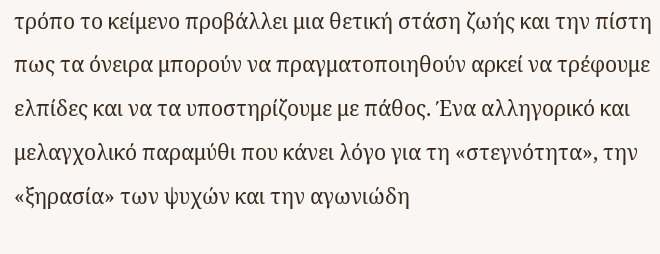τρόπο το κείμενο προβάλλει μια θετική στάση ζωής και την πίστη πως τα όνειρα μπορούν να πραγματοποιηθούν αρκεί να τρέφουμε ελπίδες και να τα υποστηρίζουμε με πάθος. Ένα αλληγορικό και μελαγχολικό παραμύθι που κάνει λόγο για τη «στεγνότητα», την «ξηρασία» των ψυχών και την αγωνιώδη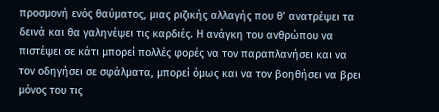προσμονή ενός θαύματος, μιας ριζικής αλλαγής που θ’ ανατρέψει τα δεινά και θα γαληνέψει τις καρδιές. Η ανάγκη του ανθρώπου να πιστέψει σε κάτι μπορεί πολλές φορές να τον παραπλανήσει και να τον οδηγήσει σε σφάλματα, μπορεί όμως και να τον βοηθήσει να βρει μόνος του τις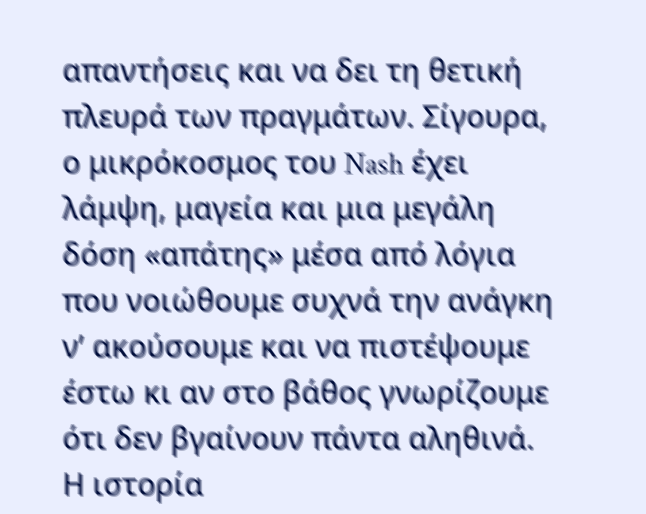απαντήσεις και να δει τη θετική πλευρά των πραγμάτων. Σίγουρα, ο μικρόκοσμος του Nash έχει λάμψη, μαγεία και μια μεγάλη δόση «απάτης» μέσα από λόγια που νοιώθουμε συχνά την ανάγκη ν’ ακούσουμε και να πιστέψουμε έστω κι αν στο βάθος γνωρίζουμε ότι δεν βγαίνουν πάντα αληθινά.
Η ιστορία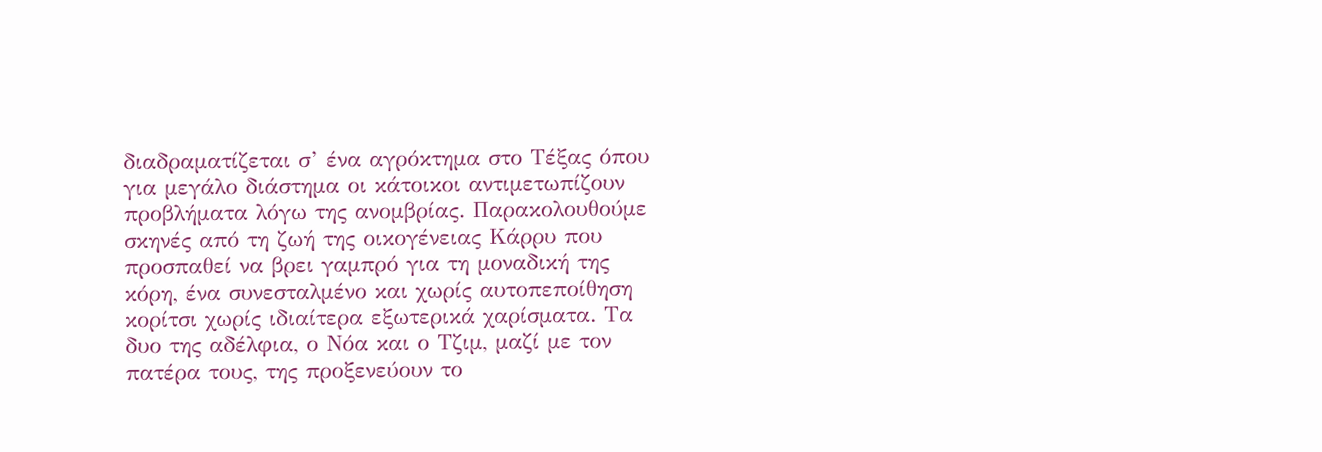διαδραματίζεται σ’ ένα αγρόκτημα στο Τέξας όπου για μεγάλο διάστημα οι κάτοικοι αντιμετωπίζουν προβλήματα λόγω της ανομβρίας. Παρακολουθούμε σκηνές από τη ζωή της οικογένειας Κάρρυ που προσπαθεί να βρει γαμπρό για τη μοναδική της κόρη, ένα συνεσταλμένο και χωρίς αυτοπεποίθηση κορίτσι χωρίς ιδιαίτερα εξωτερικά χαρίσματα. Τα δυο της αδέλφια, ο Νόα και ο Τζιμ, μαζί με τον πατέρα τους, της προξενεύουν το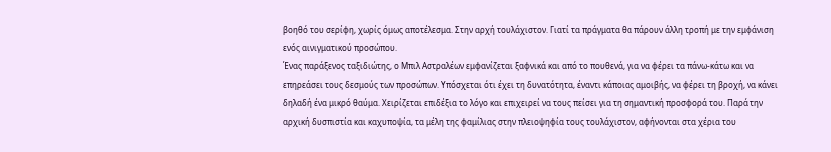βοηθό του σερίφη, χωρίς όμως αποτέλεσμα. Στην αρχή τουλάχιστον. Γιατί τα πράγματα θα πάρουν άλλη τροπή με την εμφάνιση ενός αινιγματικού προσώπου.
Ένας παράξενος ταξιδιώτης, ο Μπιλ Αστραλέων εμφανίζεται ξαφνικά και από το πουθενά, για να φέρει τα πάνω-κάτω και να επηρεάσει τους δεσμούς των προσώπων. Υπόσχεται ότι έχει τη δυνατότητα, έναντι κάποιας αμοιβής, να φέρει τη βροχή, να κάνει δηλαδή ένα μικρό θαύμα. Χειρίζεται επιδέξια το λόγο και επιχειρεί να τους πείσει για τη σημαντική προσφορά του. Παρά την αρχική δυσπιστία και καχυποψία, τα μέλη της φαμίλιας στην πλειοψηφία τους τουλάχιστον, αφήνονται στα χέρια του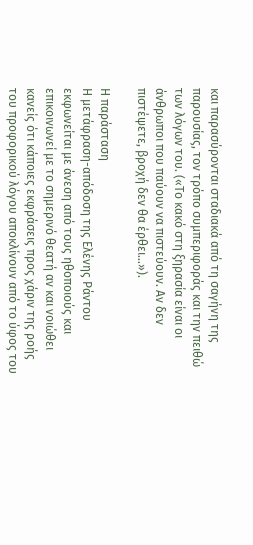και παρασύρονται σταδιακά από τη σαγήνη της παρουσίας, τον τρόπο συμπεριφοράς και την πειθώ των λόγων του. («Το κακό στη ξηρασία είναι οι άνθρωποι που παύουν να πιστεύουν. Αν δεν πιστέψετε, βροχή δεν θα έρθει…»).

Η παράσταση
Η μετάφραση-απόδοση της Ελένης Ράντου εκφωνείται με άνεση από τους ηθοποιούς και επικοινωνεί με το σημερινό θεατή αν και νοιώθει κανείς ότι κάποιες εκφράσεις προς χάριν της ροής του προφορικού λόγου αποκλίνουν από το ύφος του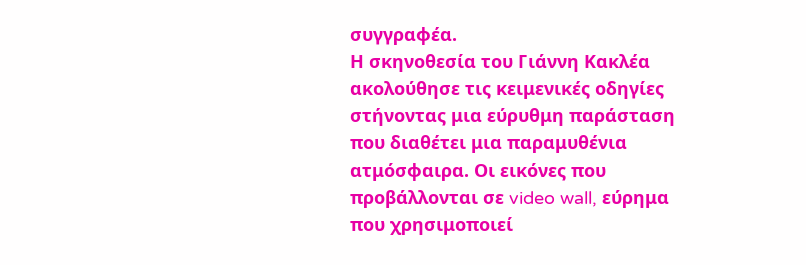συγγραφέα.
Η σκηνοθεσία του Γιάννη Κακλέα ακολούθησε τις κειμενικές οδηγίες στήνοντας μια εύρυθμη παράσταση που διαθέτει μια παραμυθένια ατμόσφαιρα. Οι εικόνες που προβάλλονται σε video wall, εύρημα που χρησιμοποιεί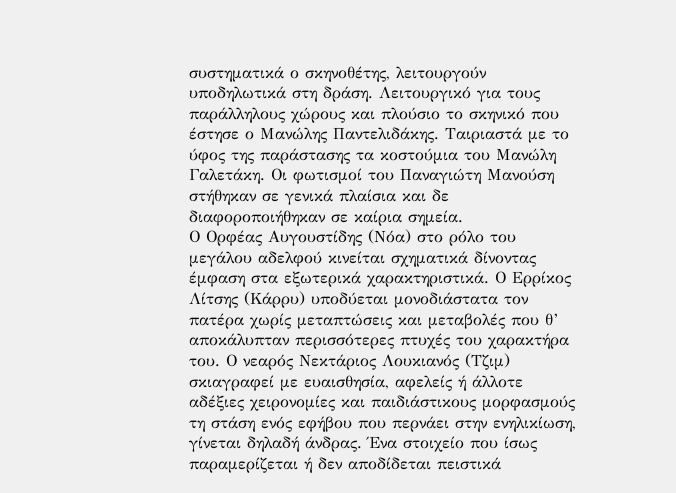συστηματικά ο σκηνοθέτης, λειτουργούν υποδηλωτικά στη δράση. Λειτουργικό για τους παράλληλους χώρους και πλούσιο το σκηνικό που έστησε ο Μανώλης Παντελιδάκης. Ταιριαστά με το ύφος της παράστασης τα κοστούμια του Μανώλη Γαλετάκη. Οι φωτισμοί του Παναγιώτη Μανούση στήθηκαν σε γενικά πλαίσια και δε διαφοροποιήθηκαν σε καίρια σημεία.
Ο Ορφέας Αυγουστίδης (Νόα) στο ρόλο του μεγάλου αδελφού κινείται σχηματικά δίνοντας έμφαση στα εξωτερικά χαρακτηριστικά. Ο Ερρίκος Λίτσης (Κάρρυ) υποδύεται μονοδιάστατα τον πατέρα χωρίς μεταπτώσεις και μεταβολές που θ’ αποκάλυπταν περισσότερες πτυχές του χαρακτήρα του. Ο νεαρός Νεκτάριος Λουκιανός (Τζιμ) σκιαγραφεί με ευαισθησία, αφελείς ή άλλοτε αδέξιες χειρονομίες και παιδιάστικους μορφασμούς τη στάση ενός εφήβου που περνάει στην ενηλικίωση, γίνεται δηλαδή άνδρας. Ένα στοιχείο που ίσως παραμερίζεται ή δεν αποδίδεται πειστικά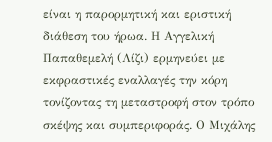είναι η παρορμητική και εριστική διάθεση του ήρωα. Η Αγγελική Παπαθεμελή (Λίζι) ερμηνεύει με εκφραστικές εναλλαγές την κόρη τονίζοντας τη μεταστροφή στον τρόπο σκέψης και συμπεριφοράς. Ο Μιχάλης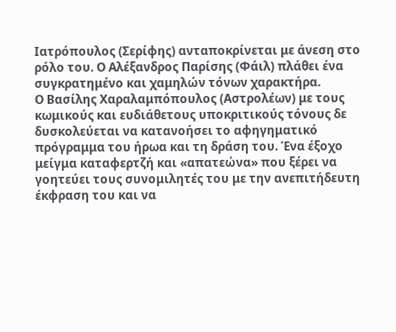Ιατρόπουλος (Σερίφης) ανταποκρίνεται με άνεση στο ρόλο του. Ο Αλέξανδρος Παρίσης (Φάιλ) πλάθει ένα συγκρατημένο και χαμηλών τόνων χαρακτήρα.
Ο Βασίλης Χαραλαμπόπουλος (Αστρολέων) με τους κωμικούς και ευδιάθετους υποκριτικούς τόνους δε δυσκολεύεται να κατανοήσει το αφηγηματικό πρόγραμμα του ήρωα και τη δράση του. Ένα έξοχο μείγμα καταφερτζή και «απατεώνα» που ξέρει να γοητεύει τους συνομιλητές του με την ανεπιτήδευτη έκφραση του και να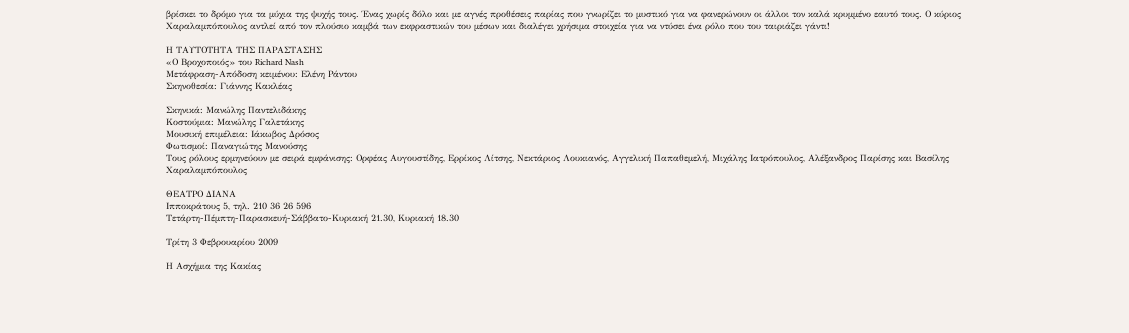βρίσκει το δρόμο για τα μύχια της ψυχής τους. Ένας χωρίς δόλο και με αγνές προθέσεις παρίας που γνωρίζει το μυστικό για να φανερώνουν οι άλλοι τον καλά κρυμμένο εαυτό τους. Ο κύριος Χαραλαμπόπουλος αντλεί από τον πλούσιο καμβά των εκφραστικών του μέσων και διαλέγει χρήσιμα στοιχεία για να ντύσει ένα ρόλο που του ταιριάζει γάντι!

Η ΤΑΥΤΟΤΗΤΑ ΤΗΣ ΠΑΡΑΣΤΑΣΗΣ
«Ο Βροχοποιός» του Richard Nash
Μετάφραση-Απόδοση κειμένου: Ελένη Ράντου
Σκηνοθεσία: Γιάννης Κακλέας

Σκηνικά: Μανώλης Παντελιδάκης
Κοστούμια: Μανώλης Γαλετάκης
Μουσική επιμέλεια: Ιάκωβος Δρόσος
Φωτισμοί: Παναγιώτης Μανούσης
Τους ρόλους ερμηνεύουν με σειρά εμφάνισης: Ορφέας Αυγουστίδης, Ερρίκος Λίτσης, Νεκτάριος Λουκιανός, Αγγελική Παπαθεμελή, Μιχάλης Ιατρόπουλος, Αλέξανδρος Παρίσης και Βασίλης Χαραλαμπόπουλος

ΘΕΑΤΡΟ ΔΙΑΝΑ
Ιπποκράτους 5, τηλ. 210 36 26 596
Τετάρτη-Πέμπτη-Παρασκευή-Σάββατο-Κυριακή 21.30, Κυριακή 18.30

Τρίτη 3 Φεβρουαρίου 2009

Η Ασχήμια της Κακίας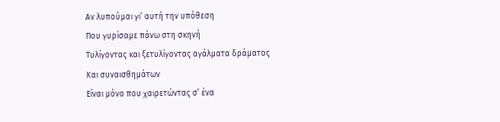Αν λυπούμαι γι’ αυτή την υπόθεση
Που γυρίσαμε πάνω στη σκηνή
Τυλίγοντας και ξετυλίγοντας αγάλματα δράματος
Και συναισθημάτων
Είναι μόνο που χαιρετώντας σ’ ένα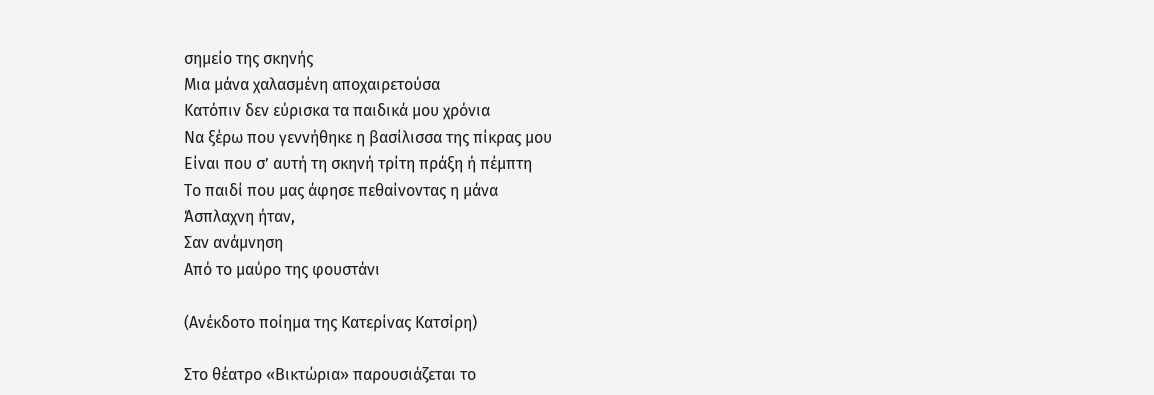σημείο της σκηνής
Μια μάνα χαλασμένη αποχαιρετούσα
Κατόπιν δεν εύρισκα τα παιδικά μου χρόνια
Να ξέρω που γεννήθηκε η βασίλισσα της πίκρας μου
Είναι που σ’ αυτή τη σκηνή τρίτη πράξη ή πέμπτη
Το παιδί που μας άφησε πεθαίνοντας η μάνα
Άσπλαχνη ήταν,
Σαν ανάμνηση
Από το μαύρο της φουστάνι

(Ανέκδοτο ποίημα της Κατερίνας Κατσίρη)

Στο θέατρο «Βικτώρια» παρουσιάζεται το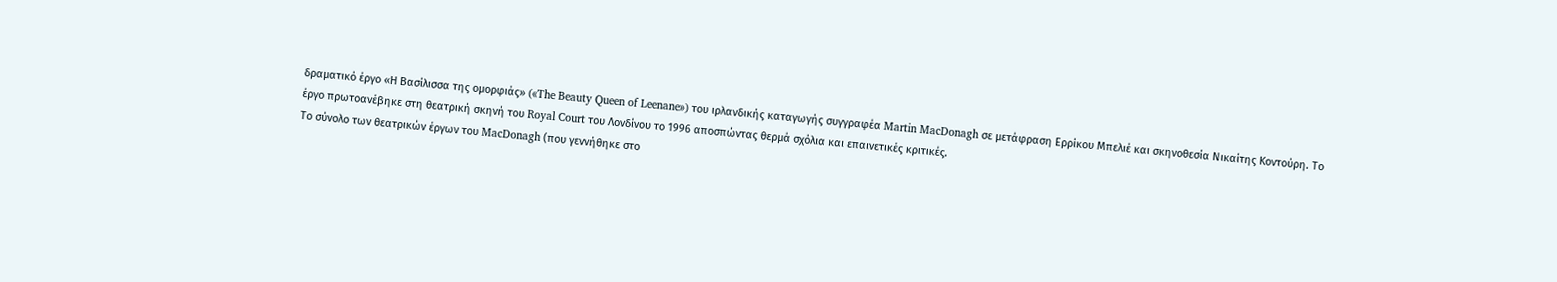δραματικό έργο «Η Βασίλισσα της ομορφιάς» («The Beauty Queen of Leenane») του ιρλανδικής καταγωγής συγγραφέα Martin MacDonagh σε μετάφραση Ερρίκου Μπελιέ και σκηνοθεσία Νικαίτης Κοντούρη. Το έργο πρωτοανέβηκε στη θεατρική σκηνή του Royal Court του Λονδίνου το 1996 αποσπώντας θερμά σχόλια και επαινετικές κριτικές.
Το σύνολο των θεατρικών έργων του MacDonagh (που γεννήθηκε στο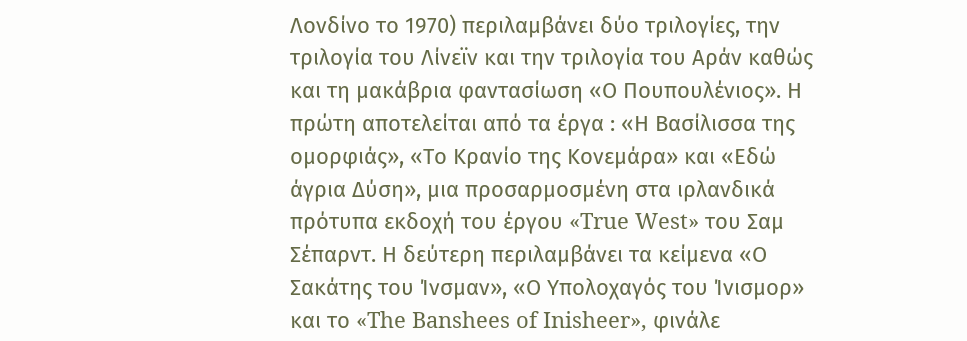Λονδίνο το 1970) περιλαμβάνει δύο τριλογίες, την τριλογία του Λίνεϊν και την τριλογία του Αράν καθώς και τη μακάβρια φαντασίωση «Ο Πουπουλένιος». Η πρώτη αποτελείται από τα έργα : «Η Βασίλισσα της ομορφιάς», «Το Κρανίο της Κονεμάρα» και «Εδώ άγρια Δύση», μια προσαρμοσμένη στα ιρλανδικά πρότυπα εκδοχή του έργου «True West» του Σαμ Σέπαρντ. Η δεύτερη περιλαμβάνει τα κείμενα «Ο Σακάτης του Ίνσμαν», «Ο Υπολοχαγός του Ίνισμορ» και το «The Banshees of Inisheer», φινάλε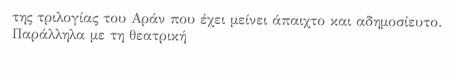της τριλογίας του Αράν που έχει μείνει άπαιχτο και αδημοσίευτο.
Παράλληλα με τη θεατρική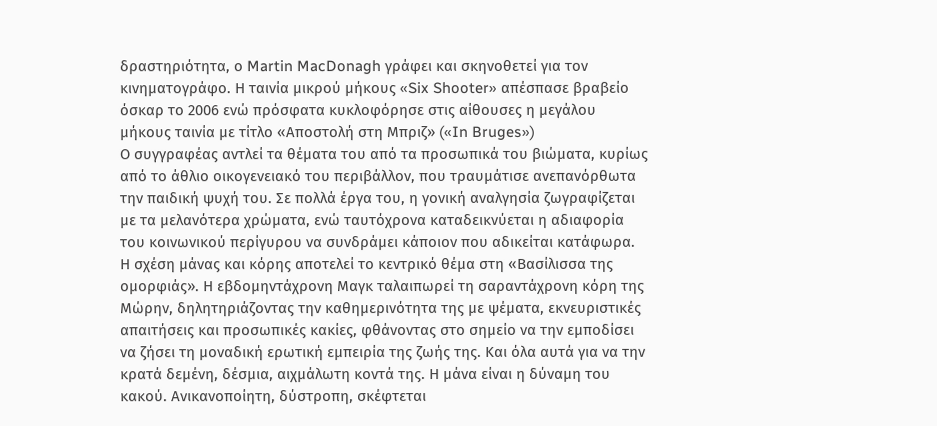δραστηριότητα, ο Martin MacDonagh γράφει και σκηνοθετεί για τον κινηματογράφο. Η ταινία μικρού μήκους «Six Shooter» απέσπασε βραβείο όσκαρ το 2006 ενώ πρόσφατα κυκλοφόρησε στις αίθουσες η μεγάλου μήκους ταινία με τίτλο «Αποστολή στη Μπριζ» («In Bruges»)
Ο συγγραφέας αντλεί τα θέματα του από τα προσωπικά του βιώματα, κυρίως από το άθλιο οικογενειακό του περιβάλλον, που τραυμάτισε ανεπανόρθωτα την παιδική ψυχή του. Σε πολλά έργα του, η γονική αναλγησία ζωγραφίζεται με τα μελανότερα χρώματα, ενώ ταυτόχρονα καταδεικνύεται η αδιαφορία του κοινωνικού περίγυρου να συνδράμει κάποιον που αδικείται κατάφωρα.
Η σχέση μάνας και κόρης αποτελεί το κεντρικό θέμα στη «Βασίλισσα της ομορφιάς». Η εβδομηντάχρονη Μαγκ ταλαιπωρεί τη σαραντάχρονη κόρη της Μώρην, δηλητηριάζοντας την καθημερινότητα της με ψέματα, εκνευριστικές απαιτήσεις και προσωπικές κακίες, φθάνοντας στο σημείο να την εμποδίσει να ζήσει τη μοναδική ερωτική εμπειρία της ζωής της. Και όλα αυτά για να την κρατά δεμένη, δέσμια, αιχμάλωτη κοντά της. Η μάνα είναι η δύναμη του κακού. Ανικανοποίητη, δύστροπη, σκέφτεται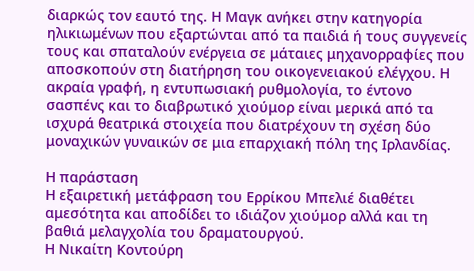διαρκώς τον εαυτό της. Η Μαγκ ανήκει στην κατηγορία ηλικιωμένων που εξαρτώνται από τα παιδιά ή τους συγγενείς τους και σπαταλούν ενέργεια σε μάταιες μηχανορραφίες που αποσκοπούν στη διατήρηση του οικογενειακού ελέγχου. Η ακραία γραφή, η εντυπωσιακή ρυθμολογία, το έντονο σασπένς και το διαβρωτικό χιούμορ είναι μερικά από τα ισχυρά θεατρικά στοιχεία που διατρέχουν τη σχέση δύο μοναχικών γυναικών σε μια επαρχιακή πόλη της Ιρλανδίας.

Η παράσταση
Η εξαιρετική μετάφραση του Ερρίκου Μπελιέ διαθέτει αμεσότητα και αποδίδει το ιδιάζον χιούμορ αλλά και τη βαθιά μελαγχολία του δραματουργού.
Η Νικαίτη Κοντούρη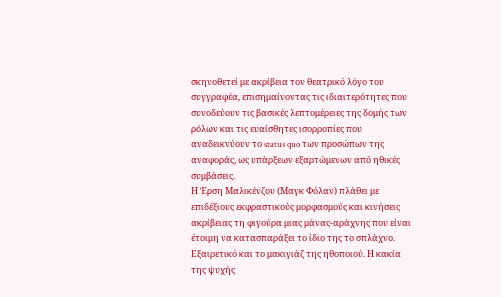σκηνοθετεί με ακρίβεια τον θεατρικό λόγο του συγγραφέα, επισημαίνοντας τις ιδιαιτερότητες που συνοδεύουν τις βασικές λεπτομέρειες της δομής των ρόλων και τις ευαίσθητες ισορροπίες που αναδεικνύουν το status quo των προσώπων της αναφοράς, ως υπάρξεων εξαρτώμενων από ηθικές συμβάσεις.
Η Έρση Μαλικένζου (Μαγκ Φόλαν) πλάθει με επιδέξιους εκφραστικούς μορφασμούς και κινήσεις ακρίβειας τη φιγούρα μιας μάνας-αράχνης που είναι έτοιμη να κατασπαράξει το ίδιο της το σπλάχνο. Εξαιρετικό και το μακιγιάζ της ηθοποιού. Η κακία της ψυχής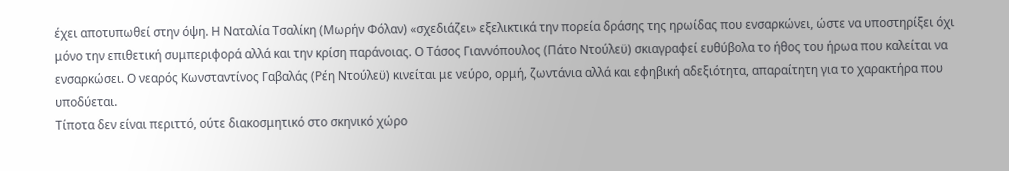έχει αποτυπωθεί στην όψη. Η Ναταλία Τσαλίκη (Μωρήν Φόλαν) «σχεδιάζει» εξελικτικά την πορεία δράσης της ηρωίδας που ενσαρκώνει, ώστε να υποστηρίξει όχι μόνο την επιθετική συμπεριφορά αλλά και την κρίση παράνοιας. Ο Τάσος Γιαννόπουλος (Πάτο Ντούλεϋ) σκιαγραφεί ευθύβολα το ήθος του ήρωα που καλείται να ενσαρκώσει. Ο νεαρός Κωνσταντίνος Γαβαλάς (Ρέη Ντούλεϋ) κινείται με νεύρο, ορμή, ζωντάνια αλλά και εφηβική αδεξιότητα, απαραίτητη για το χαρακτήρα που υποδύεται.
Τίποτα δεν είναι περιττό, ούτε διακοσμητικό στο σκηνικό χώρο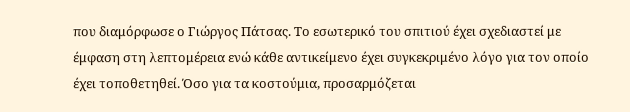που διαμόρφωσε ο Γιώργος Πάτσας. Το εσωτερικό του σπιτιού έχει σχεδιαστεί με έμφαση στη λεπτομέρεια ενώ κάθε αντικείμενο έχει συγκεκριμένο λόγο για τον οποίο έχει τοποθετηθεί. Όσο για τα κοστούμια, προσαρμόζεται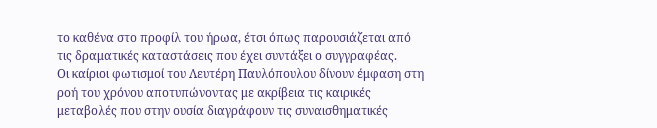το καθένα στο προφίλ του ήρωα, έτσι όπως παρουσιάζεται από τις δραματικές καταστάσεις που έχει συντάξει ο συγγραφέας.
Οι καίριοι φωτισμοί του Λευτέρη Παυλόπουλου δίνουν έμφαση στη ροή του χρόνου αποτυπώνοντας με ακρίβεια τις καιρικές μεταβολές που στην ουσία διαγράφουν τις συναισθηματικές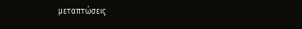μεταπτώσεις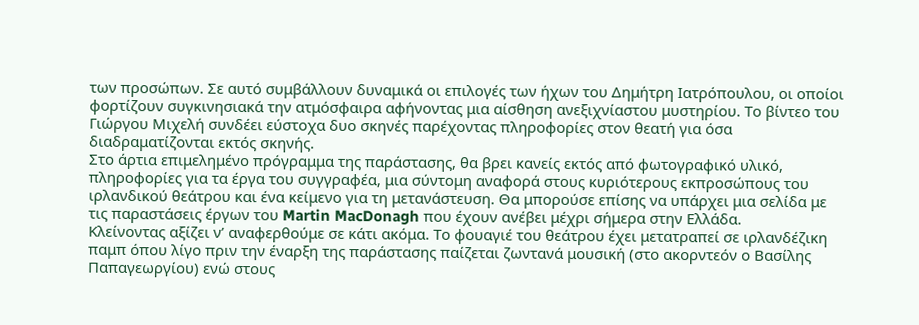των προσώπων. Σε αυτό συμβάλλουν δυναμικά οι επιλογές των ήχων του Δημήτρη Ιατρόπουλου, οι οποίοι φορτίζουν συγκινησιακά την ατμόσφαιρα αφήνοντας μια αίσθηση ανεξιχνίαστου μυστηρίου. Το βίντεο του Γιώργου Μιχελή συνδέει εύστοχα δυο σκηνές παρέχοντας πληροφορίες στον θεατή για όσα διαδραματίζονται εκτός σκηνής.
Στο άρτια επιμελημένο πρόγραμμα της παράστασης, θα βρει κανείς εκτός από φωτογραφικό υλικό, πληροφορίες για τα έργα του συγγραφέα, μια σύντομη αναφορά στους κυριότερους εκπροσώπους του ιρλανδικού θεάτρου και ένα κείμενο για τη μετανάστευση. Θα μπορούσε επίσης να υπάρχει μια σελίδα με τις παραστάσεις έργων του Martin MacDonagh που έχουν ανέβει μέχρι σήμερα στην Ελλάδα.
Κλείνοντας αξίζει ν’ αναφερθούμε σε κάτι ακόμα. Το φουαγιέ του θεάτρου έχει μετατραπεί σε ιρλανδέζικη παμπ όπου λίγο πριν την έναρξη της παράστασης παίζεται ζωντανά μουσική (στο ακορντεόν ο Βασίλης Παπαγεωργίου) ενώ στους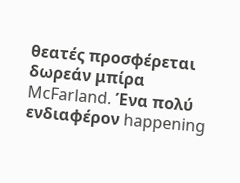θεατές προσφέρεται δωρεάν μπίρα McFarland. Ένα πολύ ενδιαφέρον happening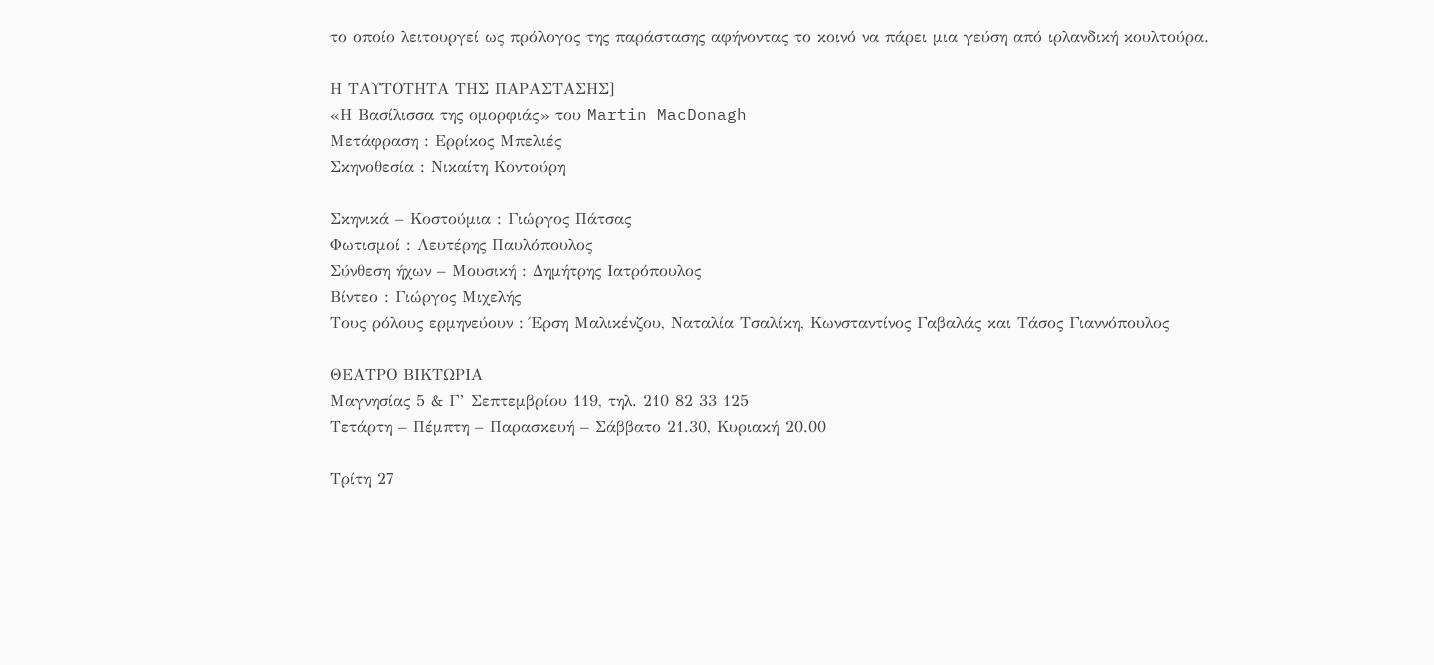το οποίο λειτουργεί ως πρόλογος της παράστασης αφήνοντας το κοινό να πάρει μια γεύση από ιρλανδική κουλτούρα.

Η ΤΑΥΤΟΤΗΤΑ ΤΗΣ ΠΑΡΑΣΤΑΣΗΣ]
«Η Βασίλισσα της ομορφιάς» του Martin MacDonagh
Μετάφραση : Ερρίκος Μπελιές
Σκηνοθεσία : Νικαίτη Κοντούρη

Σκηνικά – Κοστούμια : Γιώργος Πάτσας
Φωτισμοί : Λευτέρης Παυλόπουλος
Σύνθεση ήχων – Μουσική : Δημήτρης Ιατρόπουλος
Βίντεο : Γιώργος Μιχελής
Τους ρόλους ερμηνεύουν : Έρση Μαλικένζου, Ναταλία Τσαλίκη, Κωνσταντίνος Γαβαλάς και Τάσος Γιαννόπουλος

ΘΕΑΤΡΟ ΒΙΚΤΩΡΙΑ
Μαγνησίας 5 & Γ’ Σεπτεμβρίου 119, τηλ. 210 82 33 125
Τετάρτη – Πέμπτη – Παρασκευή – Σάββατο 21.30, Κυριακή 20.00

Τρίτη 27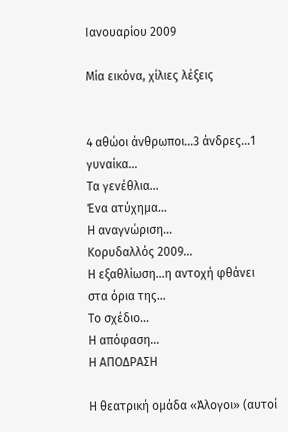Ιανουαρίου 2009

Μία εικόνα, χίλιες λέξεις


4 αθώοι άνθρωποι…3 άνδρες…1 γυναίκα…
Τα γενέθλια…
Ένα ατύχημα…
Η αναγνώριση…
Κορυδαλλός 2009…
Η εξαθλίωση…η αντοχή φθάνει στα όρια της…
Το σχέδιο…
Η απόφαση…
Η ΑΠΟΔΡΑΣΗ

Η θεατρική ομάδα «Άλογοι» (αυτοί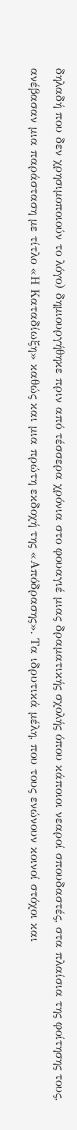δηλαδή που δεν χρησιμοποιούν το λόγο) δημιουργήθηκε πριν από τέσσερα χρόνια στο φουαγιέ μιας δραματικής σχολής όπου κάποιοι νεαροί σπουδαστές, στα πλαίσια της φοίτησης τους, ανέβασαν μια παράσταση με τίτλο «Η Καταδίωξη» καθώς και μια πρώτη εκδοχή της «Απόδρασης». Τα ιδρυτικά μέλη, που τους ενώνουν κοινοί στόχοι και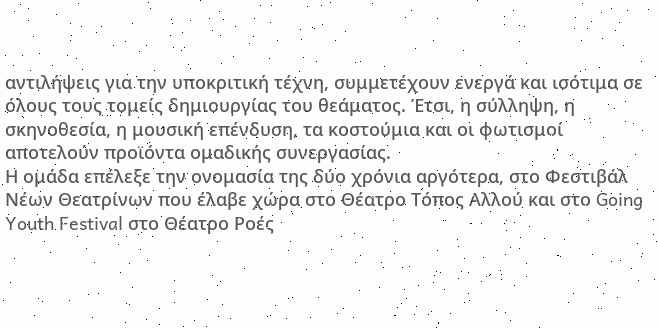αντιλήψεις για την υποκριτική τέχνη, συμμετέχουν ενεργά και ισότιμα σε όλους τους τομείς δημιουργίας του θεάματος. Έτσι, η σύλληψη, η σκηνοθεσία, η μουσική επένδυση, τα κοστούμια και οι φωτισμοί αποτελούν προϊόντα ομαδικής συνεργασίας.
Η ομάδα επέλεξε την ονομασία της δύο χρόνια αργότερα, στο Φεστιβάλ Νέων Θεατρίνων που έλαβε χώρα στο Θέατρο Τόπος Αλλού και στο Going Youth Festival στο Θέατρο Ροές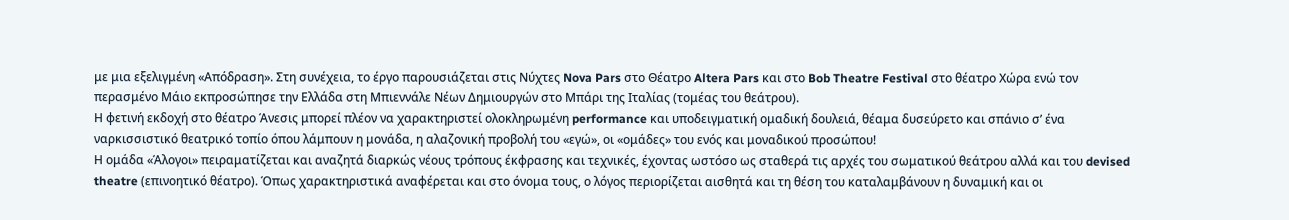με μια εξελιγμένη «Απόδραση». Στη συνέχεια, το έργο παρουσιάζεται στις Νύχτες Nova Pars στο Θέατρο Altera Pars και στο Bob Theatre Festival στο θέατρο Χώρα ενώ τον περασμένο Μάιο εκπροσώπησε την Ελλάδα στη Μπιεννάλε Νέων Δημιουργών στο Μπάρι της Ιταλίας (τομέας του θεάτρου).
Η φετινή εκδοχή στο θέατρο Άνεσις μπορεί πλέον να χαρακτηριστεί ολοκληρωμένη performance και υποδειγματική ομαδική δουλειά, θέαμα δυσεύρετο και σπάνιο σ’ ένα ναρκισσιστικό θεατρικό τοπίο όπου λάμπουν η μονάδα, η αλαζονική προβολή του «εγώ», οι «ομάδες» του ενός και μοναδικού προσώπου!
Η ομάδα «Άλογοι» πειραματίζεται και αναζητά διαρκώς νέους τρόπους έκφρασης και τεχνικές, έχοντας ωστόσο ως σταθερά τις αρχές του σωματικού θεάτρου αλλά και του devised theatre (επινοητικό θέατρο). Όπως χαρακτηριστικά αναφέρεται και στο όνομα τους, ο λόγος περιορίζεται αισθητά και τη θέση του καταλαμβάνουν η δυναμική και οι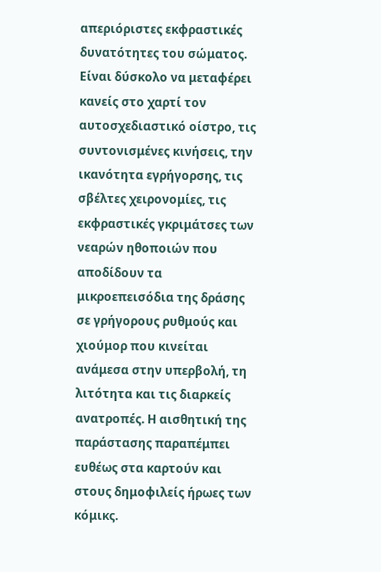απεριόριστες εκφραστικές δυνατότητες του σώματος. Είναι δύσκολο να μεταφέρει κανείς στο χαρτί τον αυτοσχεδιαστικό οίστρο, τις συντονισμένες κινήσεις, την ικανότητα εγρήγορσης, τις σβέλτες χειρονομίες, τις εκφραστικές γκριμάτσες των νεαρών ηθοποιών που αποδίδουν τα μικροεπεισόδια της δράσης σε γρήγορους ρυθμούς και χιούμορ που κινείται ανάμεσα στην υπερβολή, τη λιτότητα και τις διαρκείς ανατροπές. Η αισθητική της παράστασης παραπέμπει ευθέως στα καρτούν και στους δημοφιλείς ήρωες των κόμικς.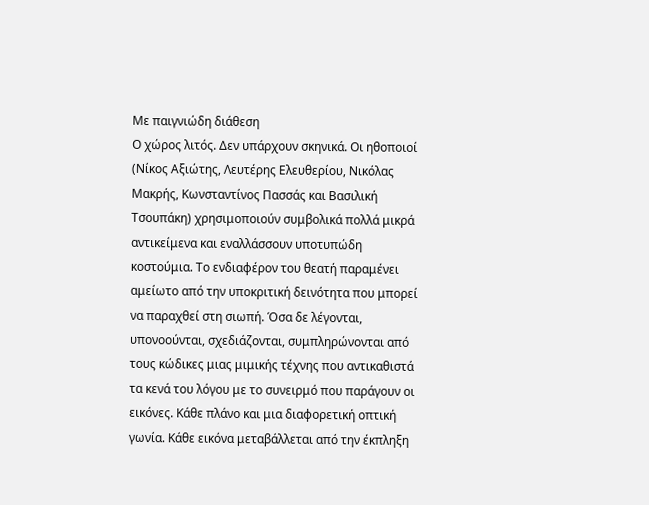Με παιγνιώδη διάθεση
Ο χώρος λιτός. Δεν υπάρχουν σκηνικά. Οι ηθοποιοί (Νίκος Αξιώτης, Λευτέρης Ελευθερίου, Νικόλας Μακρής, Κωνσταντίνος Πασσάς και Βασιλική Τσουπάκη) χρησιμοποιούν συμβολικά πολλά μικρά αντικείμενα και εναλλάσσουν υποτυπώδη κοστούμια. Το ενδιαφέρον του θεατή παραμένει αμείωτο από την υποκριτική δεινότητα που μπορεί να παραχθεί στη σιωπή. Όσα δε λέγονται, υπονοούνται, σχεδιάζονται, συμπληρώνονται από τους κώδικες μιας μιμικής τέχνης που αντικαθιστά τα κενά του λόγου με το συνειρμό που παράγουν οι εικόνες. Κάθε πλάνο και μια διαφορετική οπτική γωνία. Κάθε εικόνα μεταβάλλεται από την έκπληξη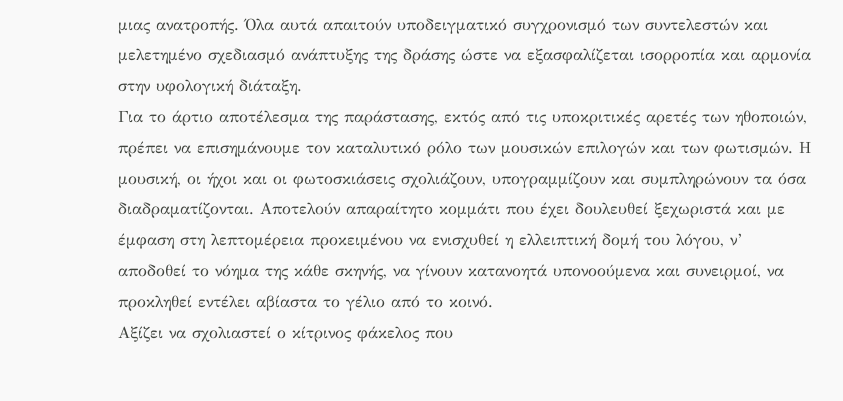μιας ανατροπής. Όλα αυτά απαιτούν υποδειγματικό συγχρονισμό των συντελεστών και μελετημένο σχεδιασμό ανάπτυξης της δράσης ώστε να εξασφαλίζεται ισορροπία και αρμονία στην υφολογική διάταξη.
Για το άρτιο αποτέλεσμα της παράστασης, εκτός από τις υποκριτικές αρετές των ηθοποιών, πρέπει να επισημάνουμε τον καταλυτικό ρόλο των μουσικών επιλογών και των φωτισμών. Η μουσική, οι ήχοι και οι φωτοσκιάσεις σχολιάζουν, υπογραμμίζουν και συμπληρώνουν τα όσα διαδραματίζονται. Αποτελούν απαραίτητο κομμάτι που έχει δουλευθεί ξεχωριστά και με έμφαση στη λεπτομέρεια προκειμένου να ενισχυθεί η ελλειπτική δομή του λόγου, ν’ αποδοθεί το νόημα της κάθε σκηνής, να γίνουν κατανοητά υπονοούμενα και συνειρμοί, να προκληθεί εντέλει αβίαστα το γέλιο από το κοινό.
Αξίζει να σχολιαστεί ο κίτρινος φάκελος που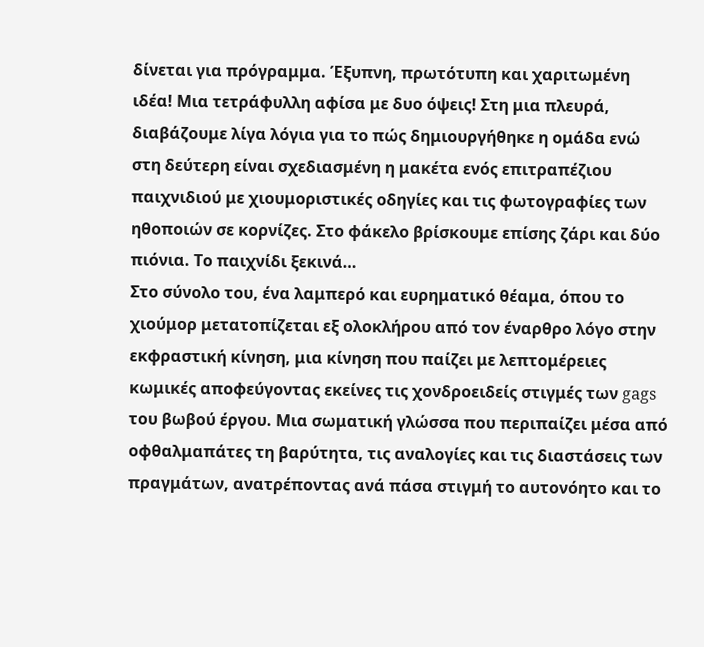δίνεται για πρόγραμμα. Έξυπνη, πρωτότυπη και χαριτωμένη ιδέα! Μια τετράφυλλη αφίσα με δυο όψεις! Στη μια πλευρά, διαβάζουμε λίγα λόγια για το πώς δημιουργήθηκε η ομάδα ενώ στη δεύτερη είναι σχεδιασμένη η μακέτα ενός επιτραπέζιου παιχνιδιού με χιουμοριστικές οδηγίες και τις φωτογραφίες των ηθοποιών σε κορνίζες. Στο φάκελο βρίσκουμε επίσης ζάρι και δύο πιόνια. Το παιχνίδι ξεκινά…
Στο σύνολο του, ένα λαμπερό και ευρηματικό θέαμα, όπου το χιούμορ μετατοπίζεται εξ ολοκλήρου από τον έναρθρο λόγο στην εκφραστική κίνηση, μια κίνηση που παίζει με λεπτομέρειες κωμικές αποφεύγοντας εκείνες τις χονδροειδείς στιγμές των gags του βωβού έργου. Μια σωματική γλώσσα που περιπαίζει μέσα από οφθαλμαπάτες τη βαρύτητα, τις αναλογίες και τις διαστάσεις των πραγμάτων, ανατρέποντας ανά πάσα στιγμή το αυτονόητο και το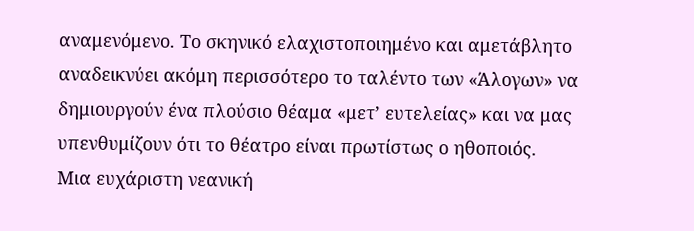αναμενόμενο. Το σκηνικό ελαχιστοποιημένο και αμετάβλητο αναδεικνύει ακόμη περισσότερο το ταλέντο των «Άλογων» να δημιουργούν ένα πλούσιο θέαμα «μετ’ ευτελείας» και να μας υπενθυμίζουν ότι το θέατρο είναι πρωτίστως ο ηθοποιός.
Μια ευχάριστη νεανική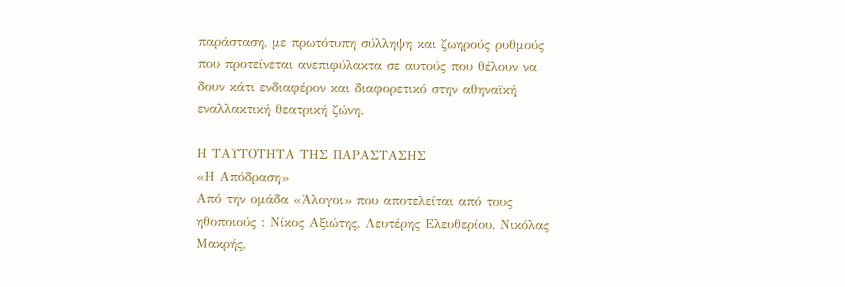παράσταση, με πρωτότυπη σύλληψη και ζωηρούς ρυθμούς που προτείνεται ανεπιφύλακτα σε αυτούς που θέλουν να δουν κάτι ενδιαφέρον και διαφορετικό στην αθηναϊκή εναλλακτική θεατρική ζώνη.

Η ΤΑΥΤΟΤΗΤΑ ΤΗΣ ΠΑΡΑΣΤΑΣΗΣ
«Η Απόδραση»
Από την ομάδα «Άλογοι» που αποτελείται από τους ηθοποιούς : Νίκος Αξιώτης, Λευτέρης Ελευθερίου, Νικόλας Μακρής,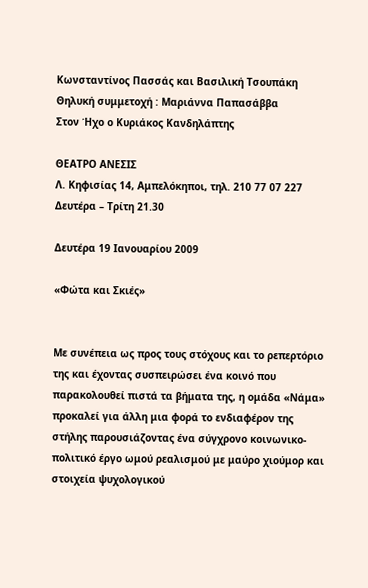Κωνσταντίνος Πασσάς και Βασιλική Τσουπάκη
Θηλυκή συμμετοχή : Μαριάννα Παπασάββα
Στον Ήχο ο Κυριάκος Κανδηλάπτης

ΘΕΑΤΡΟ ΑΝΕΣΙΣ
Λ. Κηφισίας 14, Αμπελόκηποι, τηλ. 210 77 07 227
Δευτέρα – Τρίτη 21.30

Δευτέρα 19 Ιανουαρίου 2009

«Φώτα και Σκιές»


Με συνέπεια ως προς τους στόχους και το ρεπερτόριο της και έχοντας συσπειρώσει ένα κοινό που παρακολουθεί πιστά τα βήματα της, η ομάδα «Νάμα» προκαλεί για άλλη μια φορά το ενδιαφέρον της στήλης παρουσιάζοντας ένα σύγχρονο κοινωνικο-πολιτικό έργο ωμού ρεαλισμού με μαύρο χιούμορ και στοιχεία ψυχολογικού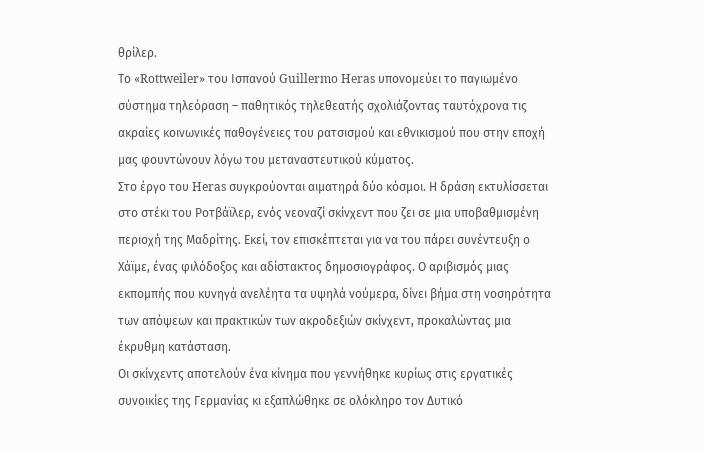θρίλερ.
Το «Rottweiler» του Ισπανού Guillermo Heras υπονομεύει το παγιωμένο σύστημα τηλεόραση – παθητικός τηλεθεατής σχολιάζοντας ταυτόχρονα τις ακραίες κοινωνικές παθογένειες του ρατσισμού και εθνικισμού που στην εποχή μας φουντώνουν λόγω του μεταναστευτικού κύματος.
Στο έργο του Heras συγκρούονται αιματηρά δύο κόσμοι. Η δράση εκτυλίσσεται στο στέκι του Ροτβάϊλερ, ενός νεοναζί σκίνχεντ που ζει σε μια υποβαθμισμένη περιοχή της Μαδρίτης. Εκεί, τον επισκέπτεται για να του πάρει συνέντευξη ο Χάϊμε, ένας φιλόδοξος και αδίστακτος δημοσιογράφος. Ο αριβισμός μιας εκπομπής που κυνηγά ανελέητα τα υψηλά νούμερα, δίνει βήμα στη νοσηρότητα των απόψεων και πρακτικών των ακροδεξιών σκίνχεντ, προκαλώντας μια έκρυθμη κατάσταση.
Οι σκίνχεντς αποτελούν ένα κίνημα που γεννήθηκε κυρίως στις εργατικές συνοικίες της Γερμανίας κι εξαπλώθηκε σε ολόκληρο τον Δυτικό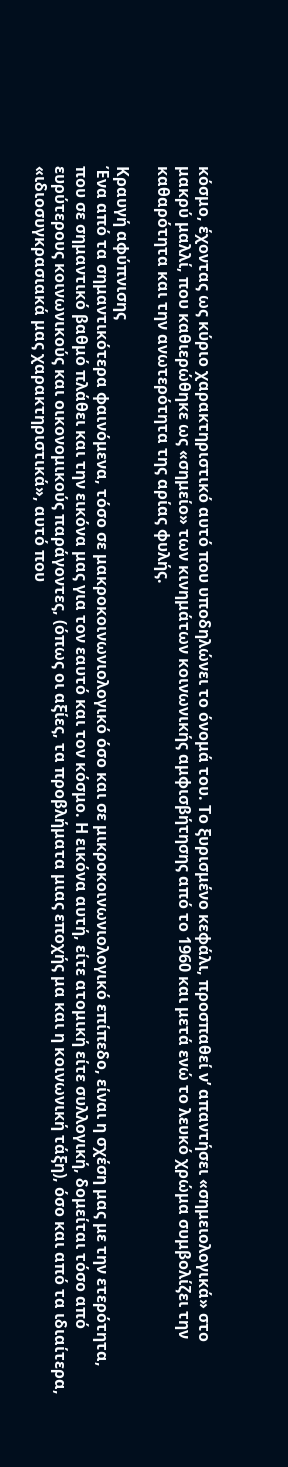κόσμο, έχοντας ως κύριο χαρακτηριστικό αυτό που υποδηλώνει το όνομά του. Το ξυρισμένο κεφάλι, προσπαθεί ν’ απαντήσει «σημειολογικά» στο μακρύ μαλλί, που καθιερώθηκε ως «σημείο» των κινημάτων κοινωνικής αμφισβήτησης από το 1960 και μετά ενώ το λευκό χρώμα συμβολίζει την καθαρότητα και την ανωτερότητα της αρίας φυλής.

Κραυγή αφύπνισης
Ένα από τα σημαντικότερα φαινόμενα, τόσο σε μακροκοινωνιολογικό όσο και σε μικροκοινωνιολογικό επίπεδο, είναι η σχέση μας με την ετερότητα, που σε σημαντικό βαθμό πλάθει και την εικόνα μας για τον εαυτό και τον κόσμο. Η εικόνα αυτή, είτε ατομική είτε συλλογική, δομείται τόσο από ευρύτερους κοινωνικούς και οικονομικούς παράγοντες, (όπως οι αξίες, τα προβλήματα μιας εποχής μα και η κοινωνική τάξη), όσο και από τα ιδιαίτερα, «ιδιοσυγκρασιακά μας χαρακτηριστικά», αυτό που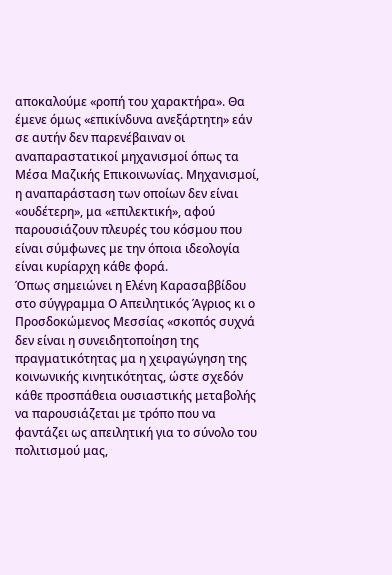αποκαλούμε «ροπή του χαρακτήρα». Θα έμενε όμως «επικίνδυνα ανεξάρτητη» εάν σε αυτήν δεν παρενέβαιναν οι αναπαραστατικοί μηχανισμοί όπως τα Μέσα Μαζικής Επικοινωνίας. Μηχανισμοί, η αναπαράσταση των οποίων δεν είναι «ουδέτερη», μα «επιλεκτική», αφού παρουσιάζουν πλευρές του κόσμου που είναι σύμφωνες με την όποια ιδεολογία είναι κυρίαρχη κάθε φορά.
Όπως σημειώνει η Ελένη Καρασαββίδου στο σύγγραμμα Ο Απειλητικός Άγριος κι ο Προσδοκώμενος Μεσσίας «σκοπός συχνά δεν είναι η συνειδητοποίηση της πραγματικότητας μα η χειραγώγηση της κοινωνικής κινητικότητας, ώστε σχεδόν κάθε προσπάθεια ουσιαστικής μεταβολής να παρουσιάζεται με τρόπο που να φαντάζει ως απειλητική για το σύνολο του πολιτισμού μας,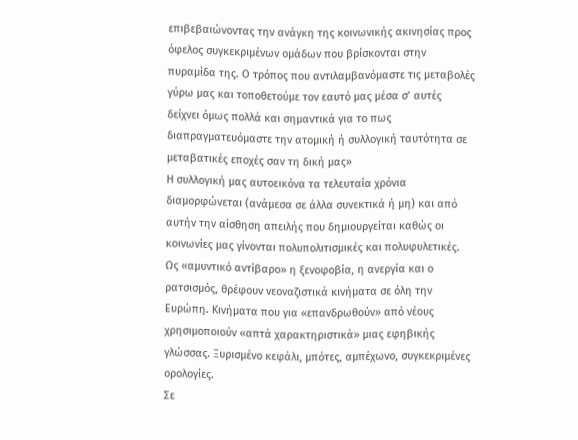επιβεβαιώνοντας την ανάγκη της κοινωνικής ακινησίας προς όφελος συγκεκριμένων ομάδων που βρίσκονται στην πυραμίδα της. Ο τρόπος που αντιλαμβανόμαστε τις μεταβολές γύρω μας και τοποθετούμε τον εαυτό μας μέσα σ’ αυτές δείχνει όμως πολλά και σημαντικά για το πως διαπραγματευόμαστε την ατομική ή συλλογική ταυτότητα σε μεταβατικές εποχές σαν τη δική μας»
Η συλλογική μας αυτοεικόνα τα τελευταία χρόνια διαμορφώνεται (ανάμεσα σε άλλα συνεκτικά ή μη) και από αυτήν την αίσθηση απειλής που δημιουργείται καθώς οι κοινωνίες μας γίνονται πολυπολιτισμικές και πολυφυλετικές. Ως «αμυντικό αντίβαρο» η ξενοφοβία, η ανεργία και ο ρατσισμός, θρέφουν νεοναζιστικά κινήματα σε όλη την Ευρώπη. Κινήματα που για «επανδρωθούν» από νέους χρησιμοποιούν «απτά χαρακτηριστικά» μιας εφηβικής γλώσσας. Ξυρισμένο κεφάλι, μπότες, αμπέχωνο, συγκεκριμένες ορολογίες.
Σε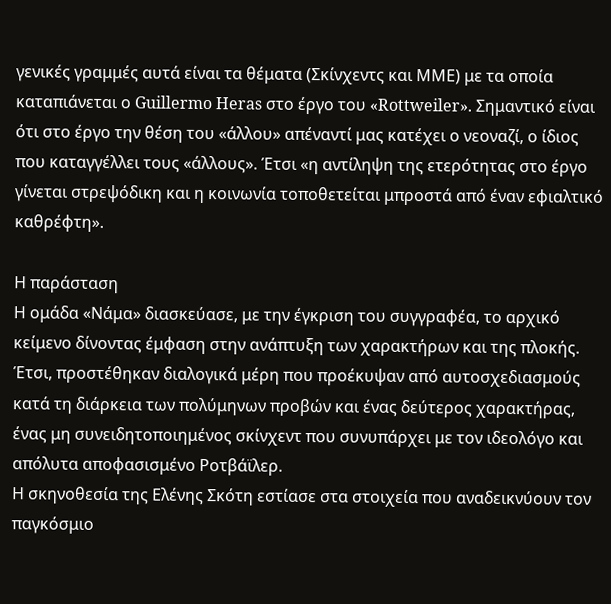γενικές γραμμές αυτά είναι τα θέματα (Σκίνχεντς και ΜΜΕ) με τα οποία καταπιάνεται ο Guillermo Heras στο έργο του «Rottweiler». Σημαντικό είναι ότι στο έργο την θέση του «άλλου» απέναντί μας κατέχει ο νεοναζί, ο ίδιος που καταγγέλλει τους «άλλους». Έτσι «η αντίληψη της ετερότητας στο έργο γίνεται στρεψόδικη και η κοινωνία τοποθετείται μπροστά από έναν εφιαλτικό καθρέφτη».

Η παράσταση
Η ομάδα «Νάμα» διασκεύασε, με την έγκριση του συγγραφέα, το αρχικό κείμενο δίνοντας έμφαση στην ανάπτυξη των χαρακτήρων και της πλοκής. Έτσι, προστέθηκαν διαλογικά μέρη που προέκυψαν από αυτοσχεδιασμούς κατά τη διάρκεια των πολύμηνων προβών και ένας δεύτερος χαρακτήρας, ένας μη συνειδητοποιημένος σκίνχεντ που συνυπάρχει με τον ιδεολόγο και απόλυτα αποφασισμένο Ροτβάϊλερ.
Η σκηνοθεσία της Ελένης Σκότη εστίασε στα στοιχεία που αναδεικνύουν τον παγκόσμιο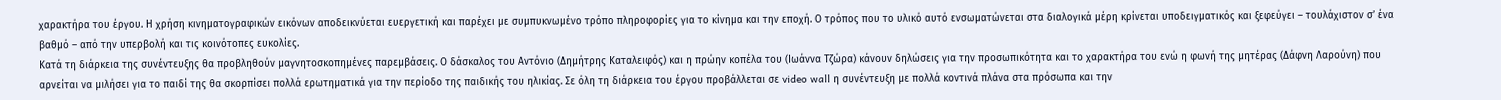χαρακτήρα του έργου. Η χρήση κινηματογραφικών εικόνων αποδεικνύεται ευεργετική και παρέχει με συμπυκνωμένο τρόπο πληροφορίες για το κίνημα και την εποχή. Ο τρόπος που το υλικό αυτό ενσωματώνεται στα διαλογικά μέρη κρίνεται υποδειγματικός και ξεφεύγει – τουλάχιστον σ’ ένα βαθμό – από την υπερβολή και τις κοινότοπες ευκολίες.
Κατά τη διάρκεια της συνέντευξης θα προβληθούν μαγνητοσκοπημένες παρεμβάσεις. Ο δάσκαλος του Αντόνιο (Δημήτρης Καταλειφός) και η πρώην κοπέλα του (Ιωάννα Τζώρα) κάνουν δηλώσεις για την προσωπικότητα και το χαρακτήρα του ενώ η φωνή της μητέρας (Δάφνη Λαρούνη) που αρνείται να μιλήσει για το παιδί της θα σκορπίσει πολλά ερωτηματικά για την περίοδο της παιδικής του ηλικίας. Σε όλη τη διάρκεια του έργου προβάλλεται σε video wall η συνέντευξη με πολλά κοντινά πλάνα στα πρόσωπα και την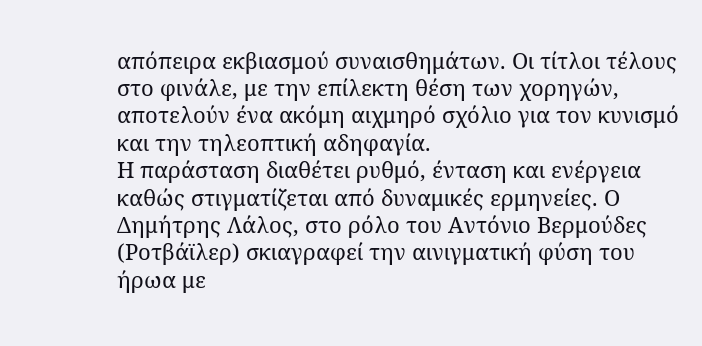απόπειρα εκβιασμού συναισθημάτων. Οι τίτλοι τέλους στο φινάλε, με την επίλεκτη θέση των χορηγών, αποτελούν ένα ακόμη αιχμηρό σχόλιο για τον κυνισμό και την τηλεοπτική αδηφαγία.
Η παράσταση διαθέτει ρυθμό, ένταση και ενέργεια καθώς στιγματίζεται από δυναμικές ερμηνείες. Ο Δημήτρης Λάλος, στο ρόλο του Αντόνιο Βερμούδες (Ροτβάϊλερ) σκιαγραφεί την αινιγματική φύση του ήρωα με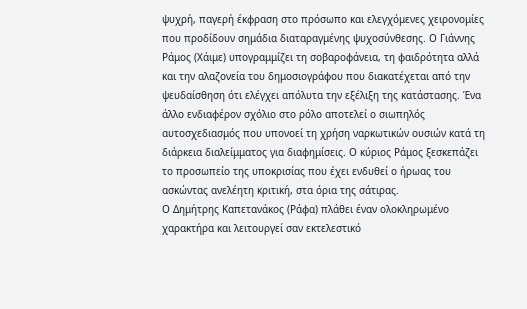ψυχρή, παγερή έκφραση στο πρόσωπο και ελεγχόμενες χειρονομίες που προδίδουν σημάδια διαταραγμένης ψυχοσύνθεσης. Ο Γιάννης Ράμος (Χάιμε) υπογραμμίζει τη σοβαροφάνεια, τη φαιδρότητα αλλά και την αλαζονεία του δημοσιογράφου που διακατέχεται από την ψευδαίσθηση ότι ελέγχει απόλυτα την εξέλιξη της κατάστασης. Ένα άλλο ενδιαφέρον σχόλιο στο ρόλο αποτελεί ο σιωπηλός αυτοσχεδιασμός που υπονοεί τη χρήση ναρκωτικών ουσιών κατά τη διάρκεια διαλείμματος για διαφημίσεις. Ο κύριος Ράμος ξεσκεπάζει το προσωπείο της υποκρισίας που έχει ενδυθεί ο ήρωας του ασκώντας ανελέητη κριτική, στα όρια της σάτιρας.
Ο Δημήτρης Καπετανάκος (Ράφα) πλάθει έναν ολοκληρωμένο χαρακτήρα και λειτουργεί σαν εκτελεστικό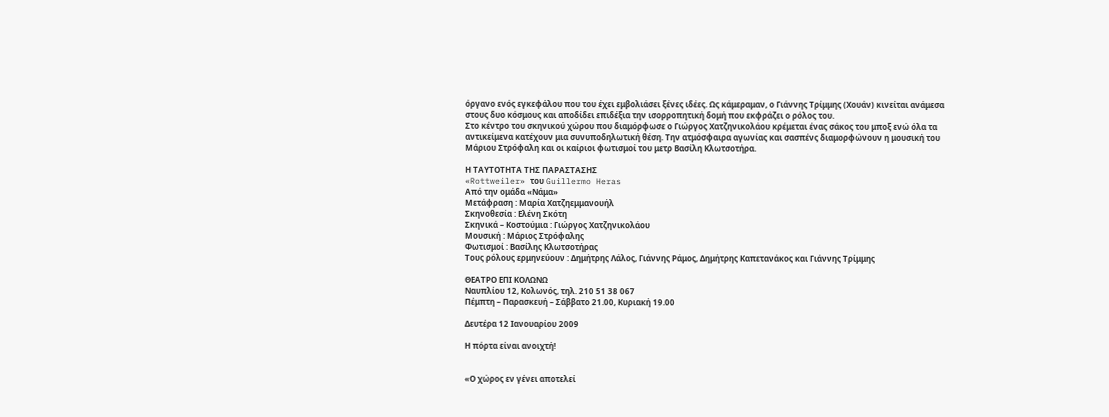όργανο ενός εγκεφάλου που του έχει εμβολιάσει ξένες ιδέες. Ως κάμεραμαν, ο Γιάννης Τρίμμης (Χουάν) κινείται ανάμεσα στους δυο κόσμους και αποδίδει επιδέξια την ισορροπητική δομή που εκφράζει ο ρόλος του.
Στο κέντρο του σκηνικού χώρου που διαμόρφωσε ο Γιώργος Χατζηνικολάου κρέμεται ένας σάκος του μποξ ενώ όλα τα αντικείμενα κατέχουν μια συνυποδηλωτική θέση. Την ατμόσφαιρα αγωνίας και σασπένς διαμορφώνουν η μουσική του Μάριου Στρόφαλη και οι καίριοι φωτισμοί του μετρ Βασίλη Κλωτσοτήρα.

Η ΤΑΥΤΟΤΗΤΑ ΤΗΣ ΠΑΡΑΣΤΑΣΗΣ
«Rottweiler» του Guillermo Heras
Από την ομάδα «Νάμα»
Μετάφραση : Μαρία Χατζηεμμανουήλ
Σκηνοθεσία : Ελένη Σκότη
Σκηνικά – Κοστούμια : Γιώργος Χατζηνικολάου
Μουσική : Μάριος Στρόφαλης
Φωτισμοί : Βασίλης Κλωτσοτήρας
Τους ρόλους ερμηνεύουν : Δημήτρης Λάλος, Γιάννης Ράμος, Δημήτρης Καπετανάκος και Γιάννης Τρίμμης

ΘΕΑΤΡΟ ΕΠΙ ΚΟΛΩΝΩ
Ναυπλίου 12, Κολωνός, τηλ. 210 51 38 067
Πέμπτη – Παρασκευή – Σάββατο 21.00, Κυριακή 19.00

Δευτέρα 12 Ιανουαρίου 2009

Η πόρτα είναι ανοιχτή!


«Ο χώρος εν γένει αποτελεί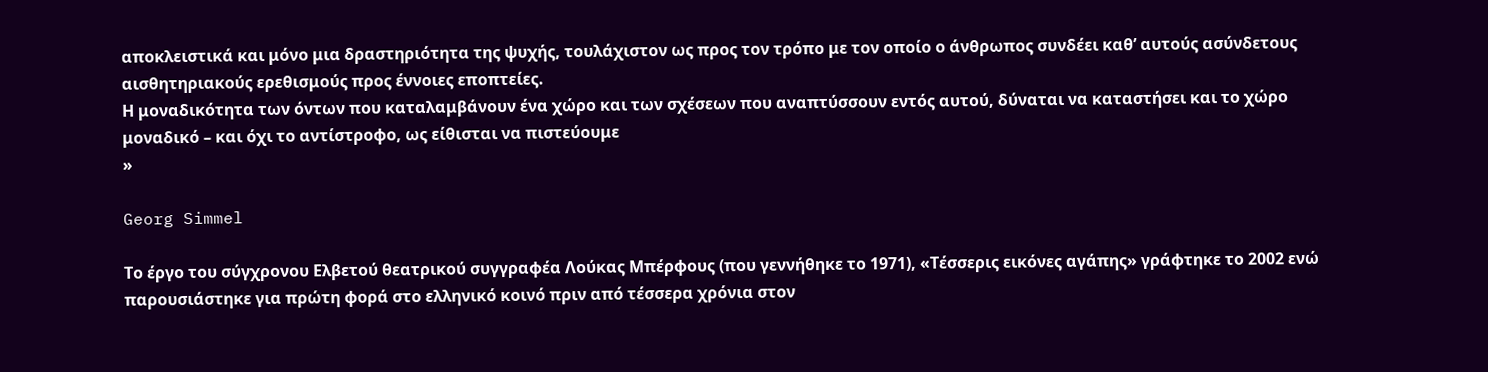αποκλειστικά και μόνο μια δραστηριότητα της ψυχής, τουλάχιστον ως προς τον τρόπο με τον οποίο ο άνθρωπος συνδέει καθ’ αυτούς ασύνδετους αισθητηριακούς ερεθισμούς προς έννοιες εποπτείες.
Η μοναδικότητα των όντων που καταλαμβάνουν ένα χώρο και των σχέσεων που αναπτύσσουν εντός αυτού, δύναται να καταστήσει και το χώρο μοναδικό – και όχι το αντίστροφο, ως είθισται να πιστεύουμε
»

Georg Simmel

Το έργο του σύγχρονου Ελβετού θεατρικού συγγραφέα Λούκας Μπέρφους (που γεννήθηκε το 1971), «Τέσσερις εικόνες αγάπης» γράφτηκε το 2002 ενώ παρουσιάστηκε για πρώτη φορά στο ελληνικό κοινό πριν από τέσσερα χρόνια στον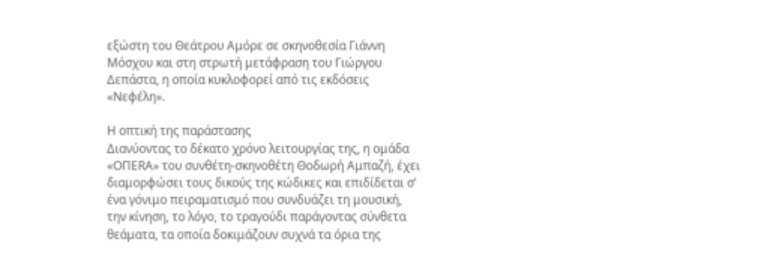εξώστη του Θεάτρου Αμόρε σε σκηνοθεσία Γιάννη Μόσχου και στη στρωτή μετάφραση του Γιώργου Δεπάστα, η οποία κυκλοφορεί από τις εκδόσεις «Νεφέλη».

Η οπτική της παράστασης
Διανύοντας το δέκατο χρόνο λειτουργίας της, η ομάδα «ΟΠΕRA» του συνθέτη-σκηνοθέτη Θοδωρή Αμπαζή, έχει διαμορφώσει τους δικούς της κώδικες και επιδίδεται σ’ ένα γόνιμο πειραματισμό που συνδυάζει τη μουσική, την κίνηση, το λόγο, το τραγούδι παράγοντας σύνθετα θεάματα, τα οποία δοκιμάζουν συχνά τα όρια της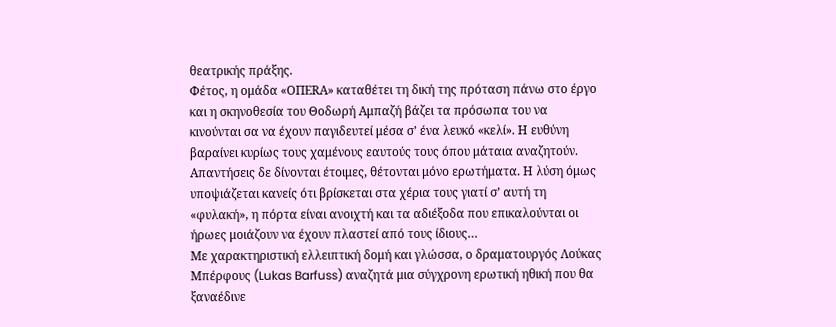θεατρικής πράξης.
Φέτος, η ομάδα «ΟΠΕRA» καταθέτει τη δική της πρόταση πάνω στο έργο και η σκηνοθεσία του Θοδωρή Αμπαζή βάζει τα πρόσωπα του να κινούνται σα να έχουν παγιδευτεί μέσα σ’ ένα λευκό «κελί». Η ευθύνη βαραίνει κυρίως τους χαμένους εαυτούς τους όπου μάταια αναζητούν. Απαντήσεις δε δίνονται έτοιμες, θέτονται μόνο ερωτήματα. Η λύση όμως υποψιάζεται κανείς ότι βρίσκεται στα χέρια τους γιατί σ’ αυτή τη «φυλακή», η πόρτα είναι ανοιχτή και τα αδιέξοδα που επικαλούνται οι ήρωες μοιάζουν να έχουν πλαστεί από τους ίδιους…
Με χαρακτηριστική ελλειπτική δομή και γλώσσα, ο δραματουργός Λούκας Μπέρφους (Lukas Barfuss) αναζητά μια σύγχρονη ερωτική ηθική που θα ξαναέδινε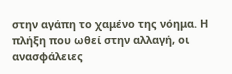στην αγάπη το χαμένο της νόημα. Η πλήξη που ωθεί στην αλλαγή, οι ανασφάλειες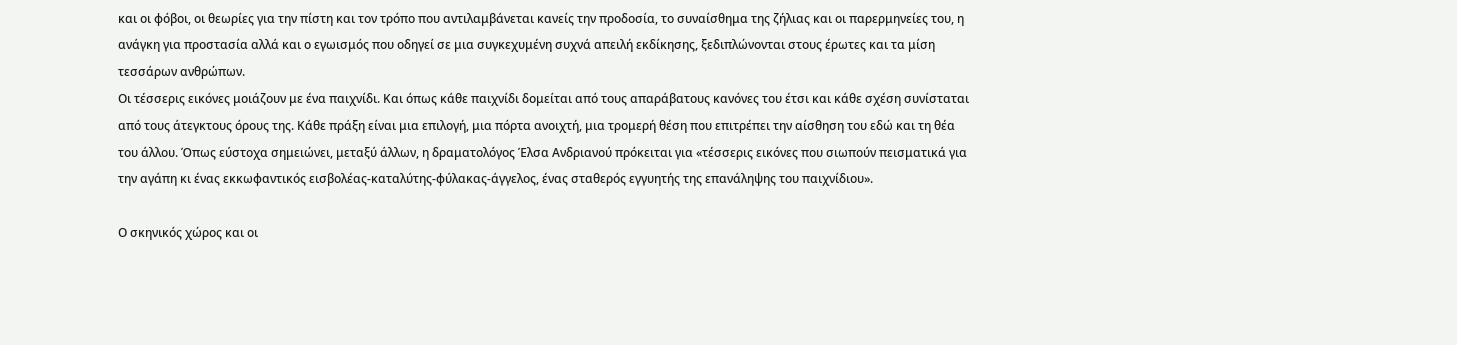και οι φόβοι, οι θεωρίες για την πίστη και τον τρόπο που αντιλαμβάνεται κανείς την προδοσία, το συναίσθημα της ζήλιας και οι παρερμηνείες του, η ανάγκη για προστασία αλλά και ο εγωισμός που οδηγεί σε μια συγκεχυμένη συχνά απειλή εκδίκησης, ξεδιπλώνονται στους έρωτες και τα μίση τεσσάρων ανθρώπων.
Οι τέσσερις εικόνες μοιάζουν με ένα παιχνίδι. Και όπως κάθε παιχνίδι δομείται από τους απαράβατους κανόνες του έτσι και κάθε σχέση συνίσταται από τους άτεγκτους όρους της. Κάθε πράξη είναι μια επιλογή, μια πόρτα ανοιχτή, μια τρομερή θέση που επιτρέπει την αίσθηση του εδώ και τη θέα του άλλου. Όπως εύστοχα σημειώνει, μεταξύ άλλων, η δραματολόγος Έλσα Ανδριανού πρόκειται για «τέσσερις εικόνες που σιωπούν πεισματικά για την αγάπη κι ένας εκκωφαντικός εισβολέας-καταλύτης-φύλακας-άγγελος, ένας σταθερός εγγυητής της επανάληψης του παιχνίδιου».

Ο σκηνικός χώρος και οι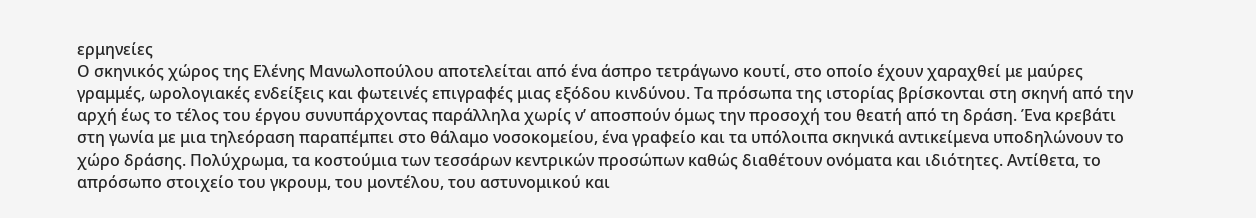ερμηνείες
Ο σκηνικός χώρος της Ελένης Μανωλοπούλου αποτελείται από ένα άσπρο τετράγωνο κουτί, στο οποίο έχουν χαραχθεί με μαύρες γραμμές, ωρολογιακές ενδείξεις και φωτεινές επιγραφές μιας εξόδου κινδύνου. Τα πρόσωπα της ιστορίας βρίσκονται στη σκηνή από την αρχή έως το τέλος του έργου συνυπάρχοντας παράλληλα χωρίς ν’ αποσπούν όμως την προσοχή του θεατή από τη δράση. Ένα κρεβάτι στη γωνία με μια τηλεόραση παραπέμπει στο θάλαμο νοσοκομείου, ένα γραφείο και τα υπόλοιπα σκηνικά αντικείμενα υποδηλώνουν το χώρο δράσης. Πολύχρωμα, τα κοστούμια των τεσσάρων κεντρικών προσώπων καθώς διαθέτουν ονόματα και ιδιότητες. Αντίθετα, το απρόσωπο στοιχείο του γκρουμ, του μοντέλου, του αστυνομικού και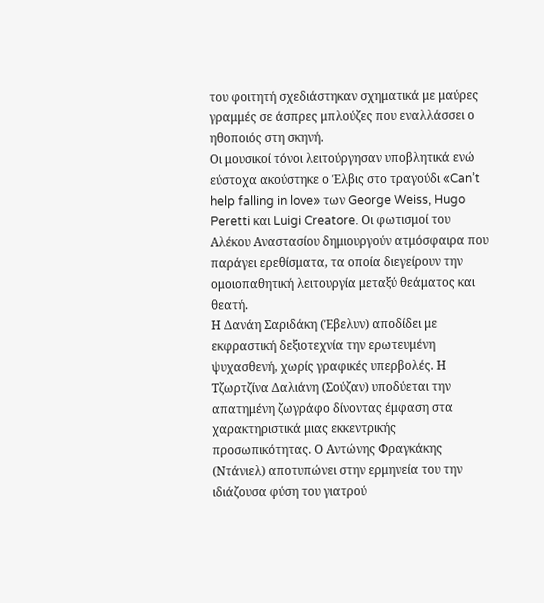του φοιτητή σχεδιάστηκαν σχηματικά με μαύρες γραμμές σε άσπρες μπλούζες που εναλλάσσει ο ηθοποιός στη σκηνή.
Οι μουσικοί τόνοι λειτούργησαν υποβλητικά ενώ εύστοχα ακούστηκε ο Έλβις στο τραγούδι «Can’t help falling in love» των George Weiss, Hugo Peretti και Luigi Creatore. Οι φωτισμοί του Αλέκου Αναστασίου δημιουργούν ατμόσφαιρα που παράγει ερεθίσματα, τα οποία διεγείρουν την ομοιοπαθητική λειτουργία μεταξύ θεάματος και θεατή.
Η Δανάη Σαριδάκη (Έβελυν) αποδίδει με εκφραστική δεξιοτεχνία την ερωτευμένη ψυχασθενή, χωρίς γραφικές υπερβολές. Η Τζωρτζίνα Δαλιάνη (Σούζαν) υποδύεται την απατημένη ζωγράφο δίνοντας έμφαση στα χαρακτηριστικά μιας εκκεντρικής προσωπικότητας. Ο Αντώνης Φραγκάκης (Ντάνιελ) αποτυπώνει στην ερμηνεία του την ιδιάζουσα φύση του γιατρού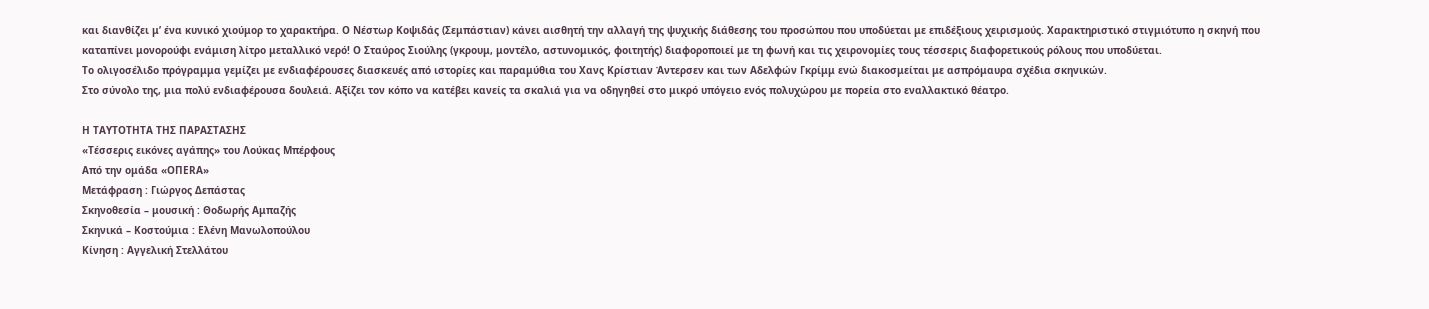και διανθίζει μ’ ένα κυνικό χιούμορ το χαρακτήρα. Ο Νέστωρ Κοψιδάς (Σεμπάστιαν) κάνει αισθητή την αλλαγή της ψυχικής διάθεσης του προσώπου που υποδύεται με επιδέξιους χειρισμούς. Χαρακτηριστικό στιγμιότυπο η σκηνή που καταπίνει μονορούφι ενάμιση λίτρο μεταλλικό νερό! Ο Σταύρος Σιούλης (γκρουμ, μοντέλο, αστυνομικός, φοιτητής) διαφοροποιεί με τη φωνή και τις χειρονομίες τους τέσσερις διαφορετικούς ρόλους που υποδύεται.
Το ολιγοσέλιδο πρόγραμμα γεμίζει με ενδιαφέρουσες διασκευές από ιστορίες και παραμύθια του Χανς Κρίστιαν Άντερσεν και των Αδελφών Γκρίμμ ενώ διακοσμείται με ασπρόμαυρα σχέδια σκηνικών.
Στο σύνολο της, μια πολύ ενδιαφέρουσα δουλειά. Αξίζει τον κόπο να κατέβει κανείς τα σκαλιά για να οδηγηθεί στο μικρό υπόγειο ενός πολυχώρου με πορεία στο εναλλακτικό θέατρο.

Η ΤΑΥΤΟΤΗΤΑ ΤΗΣ ΠΑΡΑΣΤΑΣΗΣ
«Τέσσερις εικόνες αγάπης» του Λούκας Μπέρφους
Από την ομάδα «ΟΠΕRA»
Μετάφραση : Γιώργος Δεπάστας
Σκηνοθεσία – μουσική : Θοδωρής Αμπαζής
Σκηνικά – Κοστούμια : Ελένη Μανωλοπούλου
Κίνηση : Αγγελική Στελλάτου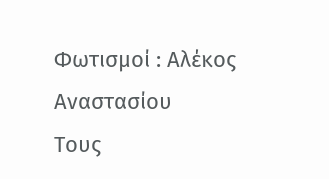Φωτισμοί : Αλέκος Αναστασίου
Τους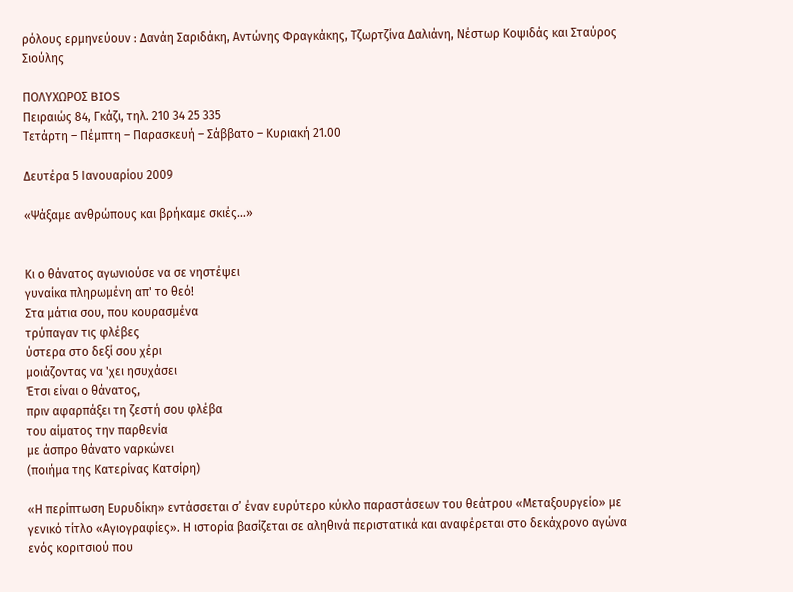ρόλους ερμηνεύουν : Δανάη Σαριδάκη, Αντώνης Φραγκάκης, Τζωρτζίνα Δαλιάνη, Νέστωρ Κοψιδάς και Σταύρος Σιούλης

ΠΟΛΥΧΩΡΟΣ BIOS
Πειραιώς 84, Γκάζι, τηλ. 210 34 25 335
Τετάρτη – Πέμπτη – Παρασκευή – Σάββατο – Κυριακή 21.00

Δευτέρα 5 Ιανουαρίου 2009

«Ψάξαμε ανθρώπους και βρήκαμε σκιές…»


Κι ο θάνατος αγωνιούσε να σε νηστέψει
γυναίκα πληρωμένη απ' το θεό!
Στα μάτια σου, που κουρασμένα
τρύπαγαν τις φλέβες
ύστερα στο δεξί σου χέρι
μοιάζοντας να 'χει ησυχάσει
Έτσι είναι ο θάνατος,
πριν αφαρπάξει τη ζεστή σου φλέβα
του αίματος την παρθενία
με άσπρο θάνατο ναρκώνει
(ποιήμα της Κατερίνας Κατσίρη)

«Η περίπτωση Ευρυδίκη» εντάσσεται σ’ έναν ευρύτερο κύκλο παραστάσεων του θεάτρου «Μεταξουργείο» με γενικό τίτλο «Αγιογραφίες». Η ιστορία βασίζεται σε αληθινά περιστατικά και αναφέρεται στο δεκάχρονο αγώνα ενός κοριτσιού που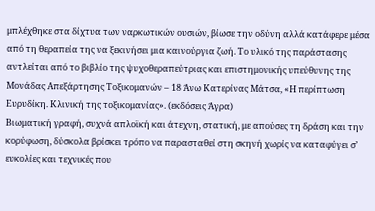μπλέχθηκε στα δίχτυα των ναρκωτικών ουσιών, βίωσε την οδύνη αλλά κατάφερε μέσα από τη θεραπεία της να ξεκινήσει μια καινούργια ζωή. Το υλικό της παράστασης αντλείται από το βιβλίο της ψυχοθεραπεύτριας και επιστημονικής υπεύθυνης της Μονάδας Απεξάρτησης Τοξικομανών – 18 Άνω Κατερίνας Μάτσα, «Η περίπτωση Ευρυδίκη. Κλινική της τοξικομανίας». (εκδόσεις Άγρα)
Βιωματική γραφή, συχνά απλοϊκή και άτεχνη, στατική, με απούσες τη δράση και την κορύφωση, δύσκολα βρίσκει τρόπο να παρασταθεί στη σκηνή χωρίς να καταφύγει σ’ ευκολίες και τεχνικές που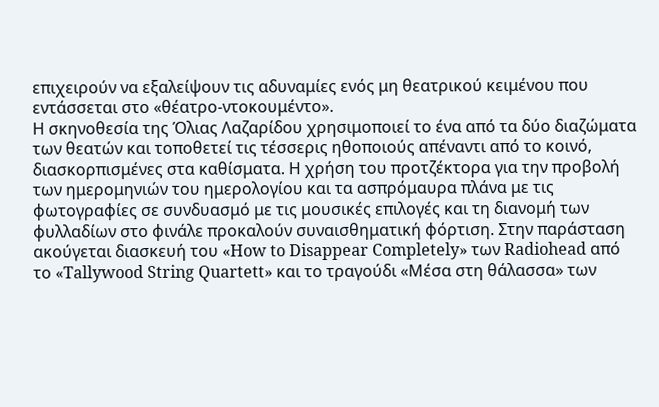επιχειρούν να εξαλείψουν τις αδυναμίες ενός μη θεατρικού κειμένου που εντάσσεται στο «θέατρο-ντοκουμέντο».
Η σκηνοθεσία της Όλιας Λαζαρίδου χρησιμοποιεί το ένα από τα δύο διαζώματα των θεατών και τοποθετεί τις τέσσερις ηθοποιούς απέναντι από το κοινό, διασκορπισμένες στα καθίσματα. Η χρήση του προτζέκτορα για την προβολή των ημερομηνιών του ημερολογίου και τα ασπρόμαυρα πλάνα με τις φωτογραφίες σε συνδυασμό με τις μουσικές επιλογές και τη διανομή των φυλλαδίων στο φινάλε προκαλούν συναισθηματική φόρτιση. Στην παράσταση ακούγεται διασκευή του «How to Disappear Completely» των Radiohead από το «Tallywood String Quartett» και το τραγούδι «Μέσα στη θάλασσα» των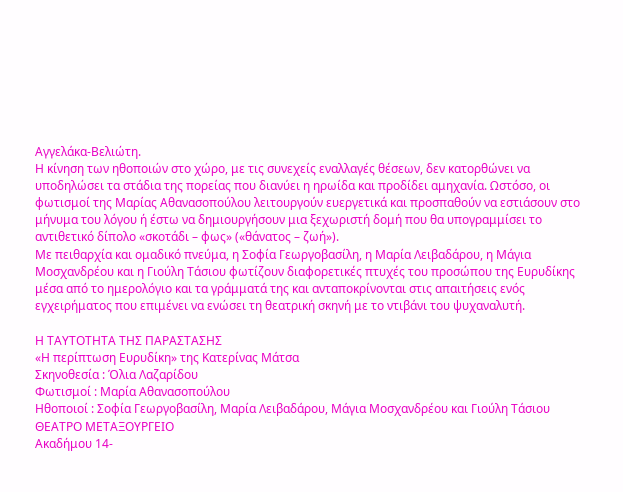Αγγελάκα-Βελιώτη.
Η κίνηση των ηθοποιών στο χώρο, με τις συνεχείς εναλλαγές θέσεων, δεν κατορθώνει να υποδηλώσει τα στάδια της πορείας που διανύει η ηρωίδα και προδίδει αμηχανία. Ωστόσο, οι φωτισμοί της Μαρίας Αθανασοπούλου λειτουργούν ευεργετικά και προσπαθούν να εστιάσουν στο μήνυμα του λόγου ή έστω να δημιουργήσουν μια ξεχωριστή δομή που θα υπογραμμίσει το αντιθετικό δίπολο «σκοτάδι – φως» («θάνατος – ζωή»).
Με πειθαρχία και ομαδικό πνεύμα, η Σοφία Γεωργοβασίλη, η Μαρία Λειβαδάρου, η Μάγια Μοσχανδρέου και η Γιούλη Τάσιου φωτίζουν διαφορετικές πτυχές του προσώπου της Ευρυδίκης μέσα από το ημερολόγιο και τα γράμματά της και ανταποκρίνονται στις απαιτήσεις ενός εγχειρήματος που επιμένει να ενώσει τη θεατρική σκηνή με το ντιβάνι του ψυχαναλυτή.

Η ΤΑΥΤΟΤΗΤΑ ΤΗΣ ΠΑΡΑΣΤΑΣΗΣ
«Η περίπτωση Ευρυδίκη» της Κατερίνας Μάτσα
Σκηνοθεσία : Όλια Λαζαρίδου
Φωτισμοί : Μαρία Αθανασοπούλου
Ηθοποιοί : Σοφία Γεωργοβασίλη, Μαρία Λειβαδάρου, Μάγια Μοσχανδρέου και Γιούλη Τάσιου
ΘΕΑΤΡΟ ΜΕΤΑΞΟΥΡΓΕΙΟ
Ακαδήμου 14-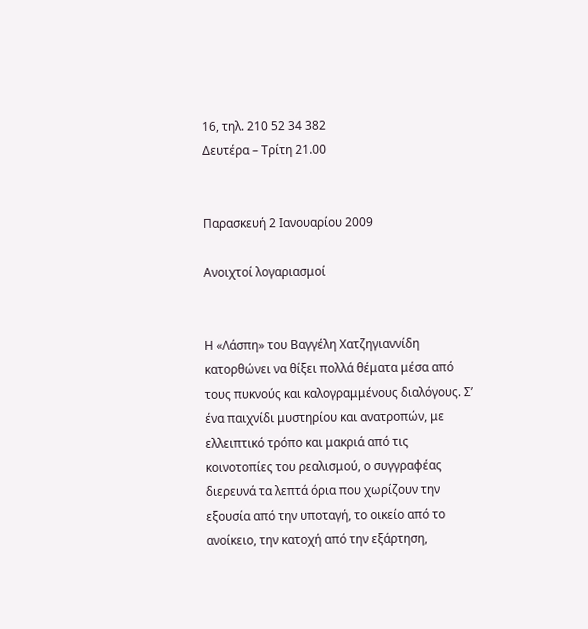16, τηλ. 210 52 34 382
Δευτέρα – Τρίτη 21.00


Παρασκευή 2 Ιανουαρίου 2009

Ανοιχτοί λογαριασμοί


Η «Λάσπη» του Βαγγέλη Χατζηγιαννίδη κατορθώνει να θίξει πολλά θέματα μέσα από τους πυκνούς και καλογραμμένους διαλόγους. Σ’ ένα παιχνίδι μυστηρίου και ανατροπών, με ελλειπτικό τρόπο και μακριά από τις κοινοτοπίες του ρεαλισμού, ο συγγραφέας διερευνά τα λεπτά όρια που χωρίζουν την εξουσία από την υποταγή, το οικείο από το ανοίκειο, την κατοχή από την εξάρτηση,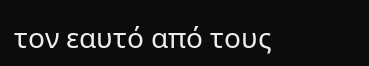τον εαυτό από τους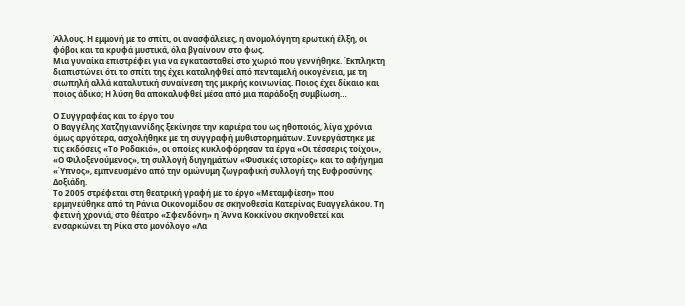Άλλους. Η εμμονή με το σπίτι, οι ανασφάλειες, η ανομολόγητη ερωτική έλξη, οι φόβοι και τα κρυφά μυστικά, όλα βγαίνουν στο φως.
Μια γυναίκα επιστρέφει για να εγκατασταθεί στο χωριό που γεννήθηκε. Έκπληκτη διαπιστώνει ότι το σπίτι της έχει καταληφθεί από πενταμελή οικογένεια, με τη σιωπηλή αλλά καταλυτική συναίνεση της μικρής κοινωνίας. Ποιος έχει δίκαιο και ποιος άδικο; Η λύση θα αποκαλυφθεί μέσα από μια παράδοξη συμβίωση…

Ο Συγγραφέας και το έργο του
Ο Βαγγέλης Χατζηγιαννίδης ξεκίνησε την καριέρα του ως ηθοποιός, λίγα χρόνια όμως αργότερα, ασχολήθηκε με τη συγγραφή μυθιστορημάτων. Συνεργάστηκε με τις εκδόσεις «Το Ροδακιό», οι οποίες κυκλοφόρησαν τα έργα «Οι τέσσερις τοίχοι», «Ο Φιλοξενούμενος», τη συλλογή διηγημάτων «Φυσικές ιστορίες» και το αφήγημα «Ύπνος», εμπνευσμένο από την ομώνυμη ζωγραφική συλλογή της Ευφροσύνης Δοξιάδη.
Το 2005 στρέφεται στη θεατρική γραφή με το έργο «Μεταμφίεση» που ερμηνεύθηκε από τη Ράνια Οικονομίδου σε σκηνοθεσία Κατερίνας Ευαγγελάκου. Τη φετινή χρονιά, στο θέατρο «Σφενδόνη» η Άννα Κοκκίνου σκηνοθετεί και ενσαρκώνει τη Ρίκα στο μονόλογο «Λα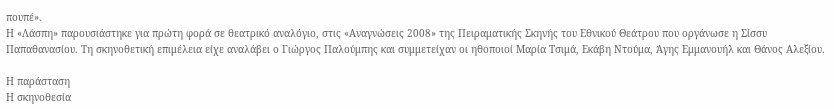πουπέ».
Η «Λάσπη» παρουσιάστηκε για πρώτη φορά σε θεατρικό αναλόγιο, στις «Αναγνώσεις 2008» της Πειραματικής Σκηνής του Εθνικού Θεάτρου που οργάνωσε η Σίσσυ Παπαθανασίου. Τη σκηνοθετική επιμέλεια είχε αναλάβει ο Γιώργος Παλούμπης και συμμετείχαν οι ηθοποιοί Μαρία Τσιμά, Εκάβη Ντούμα, Άγης Εμμανουήλ και Θάνος Αλεξίου.

Η παράσταση
Η σκηνοθεσία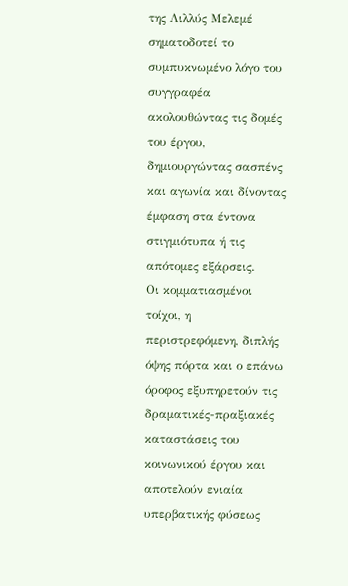της Λιλλύς Μελεμέ σηματοδοτεί το συμπυκνωμένο λόγο του συγγραφέα ακολουθώντας τις δομές του έργου, δημιουργώντας σασπένς και αγωνία και δίνοντας έμφαση στα έντονα στιγμιότυπα ή τις απότομες εξάρσεις.
Οι κομματιασμένοι τοίχοι, η περιστρεφόμενη, διπλής όψης πόρτα και ο επάνω όροφος εξυπηρετούν τις δραματικές-πραξιακές καταστάσεις του κοινωνικού έργου και αποτελούν ενιαία υπερβατικής φύσεως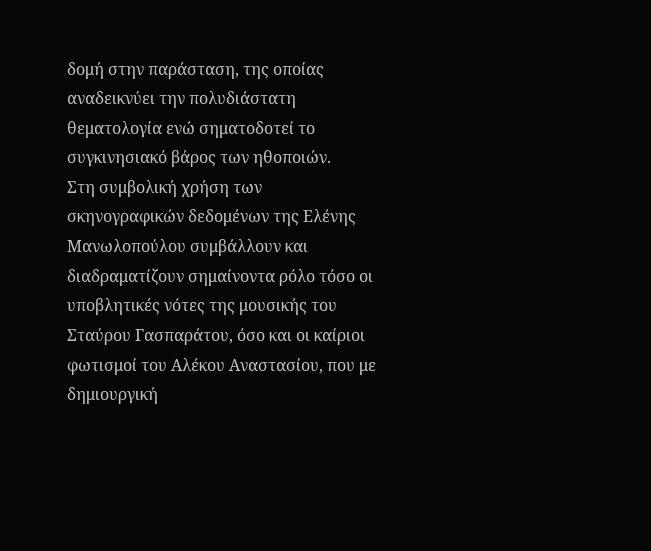δομή στην παράσταση, της οποίας αναδεικνύει την πολυδιάστατη θεματολογία ενώ σηματοδοτεί το συγκινησιακό βάρος των ηθοποιών.
Στη συμβολική χρήση των σκηνογραφικών δεδομένων της Ελένης Μανωλοπούλου συμβάλλουν και διαδραματίζουν σημαίνοντα ρόλο τόσο οι υποβλητικές νότες της μουσικής του Σταύρου Γασπαράτου, όσο και οι καίριοι φωτισμοί του Αλέκου Αναστασίου, που με δημιουργική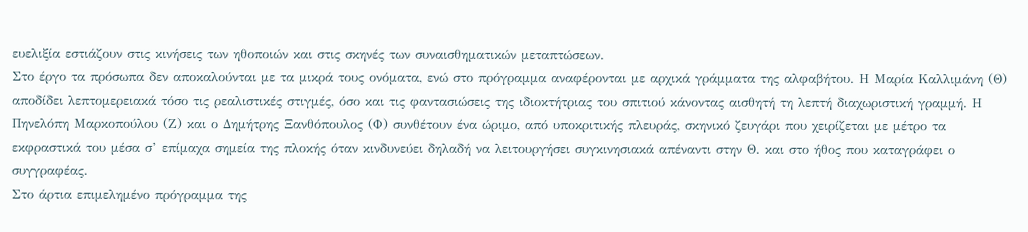ευελιξία εστιάζουν στις κινήσεις των ηθοποιών και στις σκηνές των συναισθηματικών μεταπτώσεων.
Στο έργο τα πρόσωπα δεν αποκαλούνται με τα μικρά τους ονόματα, ενώ στο πρόγραμμα αναφέρονται με αρχικά γράμματα της αλφαβήτου. Η Μαρία Καλλιμάνη (Θ) αποδίδει λεπτομερειακά τόσο τις ρεαλιστικές στιγμές, όσο και τις φαντασιώσεις της ιδιοκτήτριας του σπιτιού κάνοντας αισθητή τη λεπτή διαχωριστική γραμμή. Η Πηνελόπη Μαρκοπούλου (Ζ) και ο Δημήτρης Ξανθόπουλος (Φ) συνθέτουν ένα ώριμο, από υποκριτικής πλευράς, σκηνικό ζευγάρι που χειρίζεται με μέτρο τα εκφραστικά του μέσα σ’ επίμαχα σημεία της πλοκής όταν κινδυνεύει δηλαδή να λειτουργήσει συγκινησιακά απέναντι στην Θ. και στο ήθος που καταγράφει ο συγγραφέας.
Στο άρτια επιμελημένο πρόγραμμα της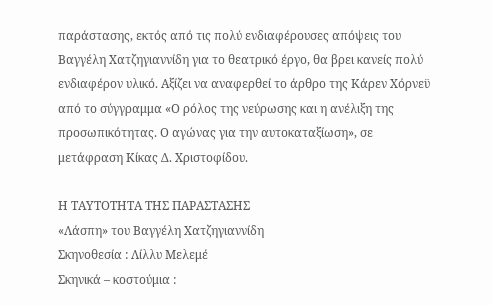παράστασης, εκτός από τις πολύ ενδιαφέρουσες απόψεις του Βαγγέλη Χατζηγιαννίδη για το θεατρικό έργο, θα βρει κανείς πολύ ενδιαφέρον υλικό. Αξίζει να αναφερθεί το άρθρο της Κάρεν Χόρνεϋ από το σύγγραμμα «Ο ρόλος της νεύρωσης και η ανέλιξη της προσωπικότητας. Ο αγώνας για την αυτοκαταξίωση», σε μετάφραση Κίκας Δ. Χριστοφίδου.

Η ΤΑΥΤΟΤΗΤΑ ΤΗΣ ΠΑΡΑΣΤΑΣΗΣ
«Λάσπη» του Βαγγέλη Χατζηγιαννίδη
Σκηνοθεσία : Λίλλυ Μελεμέ
Σκηνικά – κοστούμια :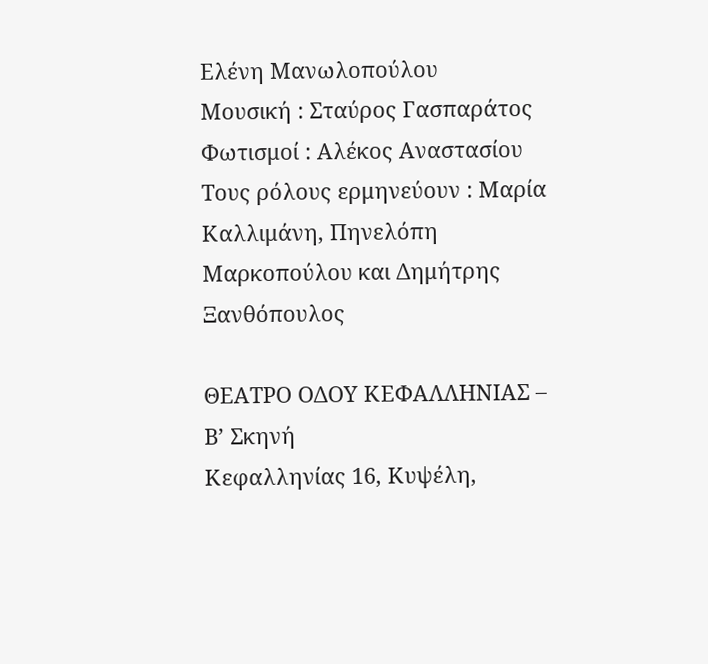Ελένη Μανωλοπούλου
Μουσική : Σταύρος Γασπαράτος
Φωτισμοί : Αλέκος Αναστασίου
Τους ρόλους ερμηνεύουν : Μαρία Καλλιμάνη, Πηνελόπη Μαρκοπούλου και Δημήτρης Ξανθόπουλος

ΘΕΑΤΡΟ ΟΔΟΥ ΚΕΦΑΛΛΗΝΙΑΣ – Β’ Σκηνή
Κεφαλληνίας 16, Κυψέλη,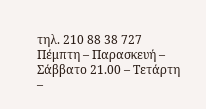τηλ. 210 88 38 727
Πέμπτη – Παρασκευή – Σάββατο 21.00 – Τετάρτη –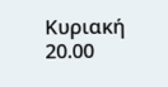Κυριακή 20.00